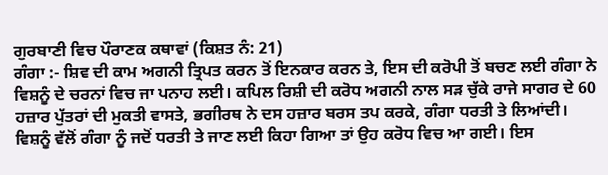ਗੁਰਬਾਣੀ ਵਿਚ ਪੌਰਾਣਕ ਕਥਾਵਾਂ (ਕਿਸ਼ਤ ਨੰ: 21)
ਗੰਗਾ :- ਸ਼ਿਵ ਦੀ ਕਾਮ ਅਗਨੀ ਤ੍ਰਿਪਤ ਕਰਨ ਤੋਂ ਇਨਕਾਰ ਕਰਨ ਤੇ, ਇਸ ਦੀ ਕਰੋਪੀ ਤੋਂ ਬਚਣ ਲਈ ਗੰਗਾ ਨੇ ਵਿਸ਼ਨੂੰ ਦੇ ਚਰਨਾਂ ਵਿਚ ਜਾ ਪਨਾਹ ਲਈ। ਕਪਿਲ ਰਿਸ਼ੀ ਦੀ ਕਰੋਧ ਅਗਨੀ ਨਾਲ ਸੜ ਚੁੱਕੇ ਰਾਜੇ ਸਾਗਰ ਦੇ 60 ਹਜ਼ਾਰ ਪੁੱਤਰਾਂ ਦੀ ਮੁਕਤੀ ਵਾਸਤੇ, ਭਗੀਰਥ ਨੇ ਦਸ ਹਜ਼ਾਰ ਬਰਸ ਤਪ ਕਰਕੇ, ਗੰਗਾ ਧਰਤੀ ਤੇ ਲਿਆਂਦੀ। ਵਿਸ਼ਨੂੰ ਵੱਲੋਂ ਗੰਗਾ ਨੂੰ ਜਦੋਂ ਧਰਤੀ ਤੇ ਜਾਣ ਲਈ ਕਿਹਾ ਗਿਆ ਤਾਂ ਉਹ ਕਰੋਧ ਵਿਚ ਆ ਗਈ। ਇਸ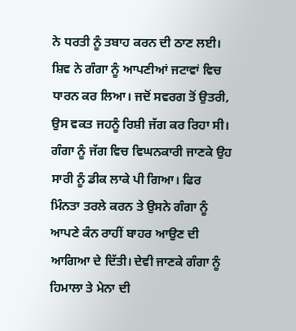ਨੇ ਧਰਤੀ ਨੂੰ ਤਬਾਹ ਕਰਨ ਦੀ ਠਾਣ ਲਈ। ਸ਼ਿਵ ਨੇ ਗੰਗਾ ਨੂੰ ਆਪਣੀਆਂ ਜਟਾਵਾਂ ਵਿਚ ਧਾਰਨ ਕਰ ਲਿਆ। ਜਦੋਂ ਸਵਰਗ ਤੋਂ ਉਤਰੀ, ਉਸ ਵਕਤ ਜਹਨੂੰ ਰਿਸ਼ੀ ਜੱਗ ਕਰ ਰਿਹਾ ਸੀ। ਗੰਗਾ ਨੂੰ ਜੱਗ ਵਿਚ ਵਿਘਨਕਾਰੀ ਜਾਣਕੇ ਉਹ ਸਾਰੀ ਨੂੰ ਡੀਕ ਲਾਕੇ ਪੀ ਗਿਆ। ਫਿਰ ਮਿੰਨਤਾ ਤਰਲੇ ਕਰਨ ਤੇ ਉਸਨੇ ਗੰਗਾ ਨੂੰ ਆਪਣੇ ਕੰਨ ਰਾਹੀਂ ਬਾਹਰ ਆਉਣ ਦੀ ਆਗਿਆ ਦੇ ਦਿੱਤੀ। ਦੇਵੀ ਜਾਣਕੇ ਗੰਗਾ ਨੂੰ ਹਿਮਾਲਾ ਤੇ ਮੇਨਾ ਦੀ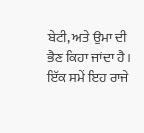ਬੇਟੀ, ਅਤੇ ਉਮਾ ਦੀ ਭੈਣ ਕਿਹਾ ਜਾਂਦਾ ਹੈ। ਇੱਕ ਸਮੇਂ ਇਹ ਰਾਜੇ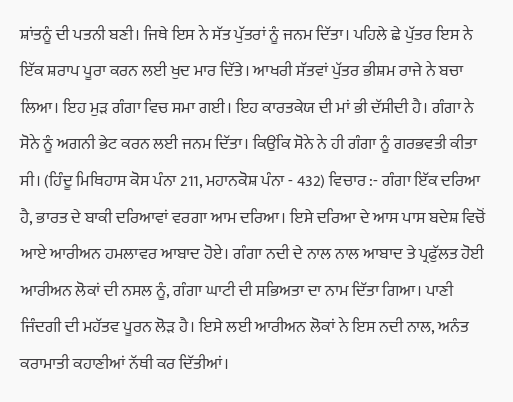ਸ਼ਾਂਤਨੂੰ ਦੀ ਪਤਨੀ ਬਣੀ। ਜਿਥੇ ਇਸ ਨੇ ਸੱਤ ਪੁੱਤਰਾਂ ਨੂੰ ਜਨਮ ਦਿੱਤਾ। ਪਹਿਲੇ ਛੇ ਪੁੱਤਰ ਇਸ ਨੇ ਇੱਕ ਸ਼ਰਾਪ ਪੂਰਾ ਕਰਨ ਲਈ ਖੁਦ ਮਾਰ ਦਿੱਤੇ। ਆਖਰੀ ਸੱਤਵਾਂ ਪੁੱਤਰ ਭੀਸ਼ਮ ਰਾਜੇ ਨੇ ਬਚਾ ਲਿਆ। ਇਹ ਮੁੜ ਗੰਗਾ ਵਿਚ ਸਮਾ ਗਈ। ਇਹ ਕਾਰਤਕੇਯ ਦੀ ਮਾਂ ਭੀ ਦੱਸੀਦੀ ਹੈ। ਗੰਗਾ ਨੇ ਸੋਨੇ ਨੂੰ ਅਗਨੀ ਭੇਟ ਕਰਨ ਲਈ ਜਨਮ ਦਿੱਤਾ। ਕਿਉਂਕਿ ਸੋਨੇ ਨੇ ਹੀ ਗੰਗਾ ਨੂੰ ਗਰਭਵਤੀ ਕੀਤਾ ਸੀ। (ਹਿੰਦੂ ਮਿਥਿਹਾਸ ਕੋਸ ਪੰਨਾ 211, ਮਹਾਨਕੋਸ਼ ਪੰਨਾ - 432) ਵਿਚਾਰ :- ਗੰਗਾ ਇੱਕ ਦਰਿਆ ਹੈ, ਭਾਰਤ ਦੇ ਬਾਕੀ ਦਰਿਆਵਾਂ ਵਰਗਾ ਆਮ ਦਰਿਆ। ਇਸੇ ਦਰਿਆ ਦੇ ਆਸ ਪਾਸ ਬਦੇਸ਼ ਵਿਚੋਂ ਆਏ ਆਰੀਅਨ ਹਮਲਾਵਰ ਆਬਾਦ ਹੋਏ। ਗੰਗਾ ਨਦੀ ਦੇ ਨਾਲ ਨਾਲ ਆਬਾਦ ਤੇ ਪ੍ਰਫੁੱਲਤ ਹੋਈ ਆਰੀਅਨ ਲੋਕਾਂ ਦੀ ਨਸਲ ਨੂੰ, ਗੰਗਾ ਘਾਟੀ ਦੀ ਸਭਿਅਤਾ ਦਾ ਨਾਮ ਦਿੱਤਾ ਗਿਆ। ਪਾਣੀ ਜਿੰਦਗੀ ਦੀ ਮਹੱਤਵ ਪੂਰਨ ਲੋੜ ਹੈ। ਇਸੇ ਲਈ ਆਰੀਅਨ ਲੋਕਾਂ ਨੇ ਇਸ ਨਦੀ ਨਾਲ, ਅਨੰਤ ਕਰਾਮਾਤੀ ਕਹਾਣੀਆਂ ਨੱਥੀ ਕਰ ਦਿੱਤੀਆਂ।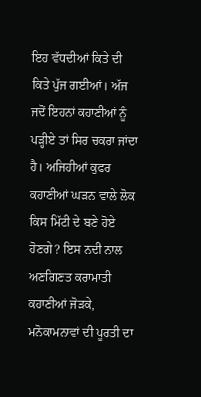ਇਹ ਵੱਧਦੀਆਂ ਕਿਤੇ ਦੀ ਕਿਤੇ ਪੁੱਜ ਗਈਆਂ। ਅੱਜ ਜਦੋਂ ਇਹਨਾਂ ਕਹਾਣੀਆਂ ਨੂੰ ਪੜ੍ਹੀਏ ਤਾਂ ਸਿਰ ਚਕਰਾ ਜਾਂਦਾ ਹੈ। ਅਜਿਹੀਆਂ ਕੁਫਰ ਕਹਾਣੀਆਂ ਘੜਨ ਵਾਲੇ ਲੋਕ ਕਿਸ ਮਿੱਟੀ ਦੇ ਬਣੇ ਹੋਏ ਹੋਣਗੇ? ਇਸ ਨਦੀ ਨਾਲ ਅਣਗਿਣਤ ਕਰਾਮਾਤੀ ਕਹਾਣੀਆਂ ਜੋੜਕੇ, ਮਨੋਕਾਮਨਾਵਾਂ ਦੀ ਪੂਰਤੀ ਦਾ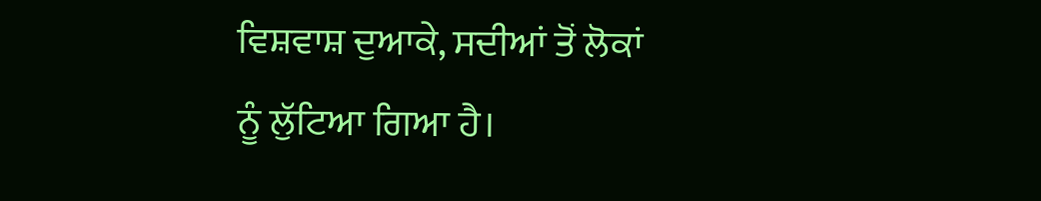ਵਿਸ਼ਵਾਸ਼ ਦੁਆਕੇ, ਸਦੀਆਂ ਤੋਂ ਲੋਕਾਂ ਨੂੰ ਲੁੱਟਿਆ ਗਿਆ ਹੈ।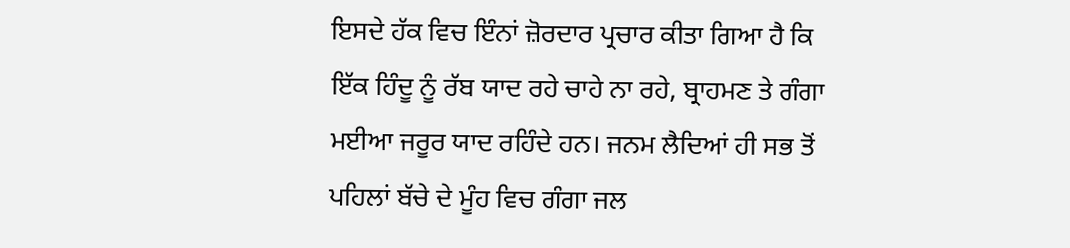ਇਸਦੇ ਹੱਕ ਵਿਚ ਇੰਨਾਂ ਜ਼ੋਰਦਾਰ ਪ੍ਰਚਾਰ ਕੀਤਾ ਗਿਆ ਹੈ ਕਿ ਇੱਕ ਹਿੰਦੂ ਨੂੰ ਰੱਬ ਯਾਦ ਰਹੇ ਚਾਹੇ ਨਾ ਰਹੇ, ਬ੍ਰਾਹਮਣ ਤੇ ਗੰਗਾ ਮਈਆ ਜਰੂਰ ਯਾਦ ਰਹਿੰਦੇ ਹਨ। ਜਨਮ ਲੈਦਿਆਂ ਹੀ ਸਭ ਤੋਂ ਪਹਿਲਾਂ ਬੱਚੇ ਦੇ ਮੂੰਹ ਵਿਚ ਗੰਗਾ ਜਲ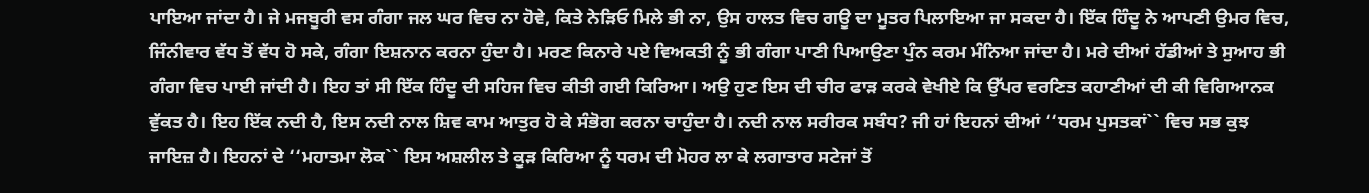ਪਾਇਆ ਜਾਂਦਾ ਹੈ। ਜੇ ਮਜਬੂਰੀ ਵਸ ਗੰਗਾ ਜਲ ਘਰ ਵਿਚ ਨਾ ਹੋਵੇ, ਕਿਤੇ ਨੇੜਿਓ ਮਿਲੇ ਭੀ ਨਾ, ਉਸ ਹਾਲਤ ਵਿਚ ਗਊ ਦਾ ਮੂਤਰ ਪਿਲਾਇਆ ਜਾ ਸਕਦਾ ਹੈ। ਇੱਕ ਹਿੰਦੂ ਨੇ ਆਪਣੀ ਉਮਰ ਵਿਚ, ਜਿੰਨੀਵਾਰ ਵੱਧ ਤੋਂ ਵੱਧ ਹੋ ਸਕੇ, ਗੰਗਾ ਇਸ਼ਨਾਨ ਕਰਨਾ ਹੁੰਦਾ ਹੈ। ਮਰਣ ਕਿਨਾਰੇ ਪਏ ਵਿਅਕਤੀ ਨੂੰ ਭੀ ਗੰਗਾ ਪਾਣੀ ਪਿਆਉਣਾ ਪੁੰਨ ਕਰਮ ਮੰਨਿਆ ਜਾਂਦਾ ਹੈ। ਮਰੇ ਦੀਆਂ ਹੱਡੀਆਂ ਤੇ ਸੁਆਹ ਭੀ ਗੰਗਾ ਵਿਚ ਪਾਈ ਜਾਂਦੀ ਹੈ। ਇਹ ਤਾਂ ਸੀ ਇੱਕ ਹਿੰਦੂ ਦੀ ਸਹਿਜ ਵਿਚ ਕੀਤੀ ਗਈ ਕਿਰਿਆ। ਅਉ ਹੁਣ ਇਸ ਦੀ ਚੀਰ ਫਾੜ ਕਰਕੇ ਵੇਖੀਏ ਕਿ ਉੱਪਰ ਵਰਣਿਤ ਕਹਾਣੀਆਂ ਦੀ ਕੀ ਵਿਗਿਆਨਕ ਵੁੱਕਤ ਹੈ। ਇਹ ਇੱਕ ਨਦੀ ਹੈ, ਇਸ ਨਦੀ ਨਾਲ ਸ਼ਿਵ ਕਾਮ ਆਤੁਰ ਹੋ ਕੇ ਸੰਭੋਗ ਕਰਨਾ ਚਾਹੁੰਦਾ ਹੈ। ਨਦੀ ਨਾਲ ਸਰੀਰਕ ਸਬੰਧ? ਜੀ ਹਾਂ ਇਹਨਾਂ ਦੀਆਂ ‘‘ਧਰਮ ਪੁਸਤਕਾਂ`` ਵਿਚ ਸਭ ਕੁਝ ਜਾਇਜ਼ ਹੈ। ਇਹਨਾਂ ਦੇ ‘‘ਮਹਾਤਮਾ ਲੋਕ`` ਇਸ ਅਸ਼ਲੀਲ ਤੇ ਕੂੜ ਕਿਰਿਆ ਨੂੰ ਧਰਮ ਦੀ ਮੋਹਰ ਲਾ ਕੇ ਲਗਾਤਾਰ ਸਟੇਜਾਂ ਤੋਂ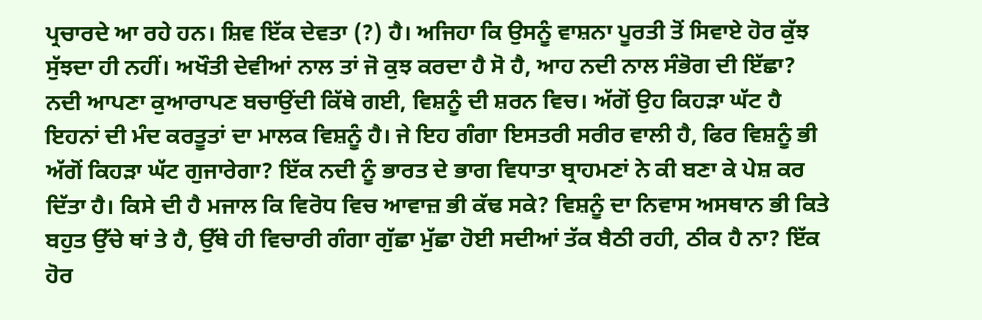ਪ੍ਰਚਾਰਦੇ ਆ ਰਹੇ ਹਨ। ਸ਼ਿਵ ਇੱਕ ਦੇਵਤਾ (?) ਹੈ। ਅਜਿਹਾ ਕਿ ਉਸਨੂੰ ਵਾਸ਼ਨਾ ਪੂਰਤੀ ਤੋਂ ਸਿਵਾਏ ਹੋਰ ਕੁੱਝ ਸੁੱਝਦਾ ਹੀ ਨਹੀਂ। ਅਖੌਤੀ ਦੇਵੀਆਂ ਨਾਲ ਤਾਂ ਜੋ ਕੁਝ ਕਰਦਾ ਹੈ ਸੋ ਹੈ, ਆਹ ਨਦੀ ਨਾਲ ਸੰਭੋਗ ਦੀ ਇੱਛਾ? ਨਦੀ ਆਪਣਾ ਕੁਆਰਾਪਣ ਬਚਾਉਂਦੀ ਕਿੱਥੇ ਗਈ, ਵਿਸ਼ਨੂੰ ਦੀ ਸ਼ਰਨ ਵਿਚ। ਅੱਗੋਂ ਉਹ ਕਿਹੜਾ ਘੱਟ ਹੈ ਇਹਨਾਂ ਦੀ ਮੰਦ ਕਰਤੂਤਾਂ ਦਾ ਮਾਲਕ ਵਿਸ਼ਨੂੰ ਹੈ। ਜੇ ਇਹ ਗੰਗਾ ਇਸਤਰੀ ਸਰੀਰ ਵਾਲੀ ਹੈ, ਫਿਰ ਵਿਸ਼ਨੂੰ ਭੀ ਅੱਗੋਂ ਕਿਹੜਾ ਘੱਟ ਗੁਜਾਰੇਗਾ? ਇੱਕ ਨਦੀ ਨੂੰ ਭਾਰਤ ਦੇ ਭਾਗ ਵਿਧਾਤਾ ਬ੍ਰਾਹਮਣਾਂ ਨੇ ਕੀ ਬਣਾ ਕੇ ਪੇਸ਼ ਕਰ ਦਿੱਤਾ ਹੈ। ਕਿਸੇ ਦੀ ਹੈ ਮਜਾਲ ਕਿ ਵਿਰੋਧ ਵਿਚ ਆਵਾਜ਼ ਭੀ ਕੱਢ ਸਕੇ? ਵਿਸ਼ਨੂੰ ਦਾ ਨਿਵਾਸ ਅਸਥਾਨ ਭੀ ਕਿਤੇ ਬਹੁਤ ਉੱਚੇ ਥਾਂ ਤੇ ਹੈ, ਉੱਥੇ ਹੀ ਵਿਚਾਰੀ ਗੰਗਾ ਗੁੱਛਾ ਮੁੱਛਾ ਹੋਈ ਸਦੀਆਂ ਤੱਕ ਬੈਠੀ ਰਹੀ, ਠੀਕ ਹੈ ਨਾ? ਇੱਕ ਹੋਰ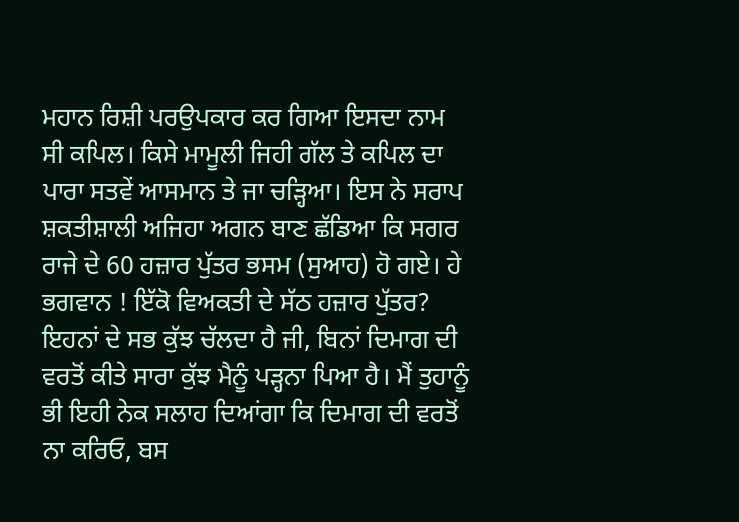ਮਹਾਨ ਰਿਸ਼ੀ ਪਰਉਪਕਾਰ ਕਰ ਗਿਆ ਇਸਦਾ ਨਾਮ ਸੀ ਕਪਿਲ। ਕਿਸੇ ਮਾਮੂਲੀ ਜਿਹੀ ਗੱਲ ਤੇ ਕਪਿਲ ਦਾ ਪਾਰਾ ਸਤਵੇਂ ਆਸਮਾਨ ਤੇ ਜਾ ਚੜ੍ਹਿਆ। ਇਸ ਨੇ ਸਰਾਪ ਸ਼ਕਤੀਸ਼ਾਲੀ ਅਜਿਹਾ ਅਗਨ ਬਾਣ ਛੱਡਿਆ ਕਿ ਸਗਰ ਰਾਜੇ ਦੇ 60 ਹਜ਼ਾਰ ਪੁੱਤਰ ਭਸਮ (ਸੁਆਹ) ਹੋ ਗਏ। ਹੇ ਭਗਵਾਨ ! ਇੱਕੋ ਵਿਅਕਤੀ ਦੇ ਸੱਠ ਹਜ਼ਾਰ ਪੁੱਤਰ? ਇਹਨਾਂ ਦੇ ਸਭ ਕੁੱਝ ਚੱਲਦਾ ਹੈ ਜੀ, ਬਿਨਾਂ ਦਿਮਾਗ ਦੀ ਵਰਤੋਂ ਕੀਤੇ ਸਾਰਾ ਕੁੱਝ ਮੈਨੂੰ ਪੜ੍ਹਨਾ ਪਿਆ ਹੈ। ਮੈਂ ਤੁਹਾਨੂੰ ਭੀ ਇਹੀ ਨੇਕ ਸਲਾਹ ਦਿਆਂਗਾ ਕਿ ਦਿਮਾਗ ਦੀ ਵਰਤੋਂ ਨਾ ਕਰਿਓ, ਬਸ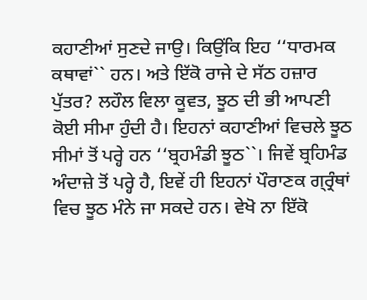ਕਹਾਣੀਆਂ ਸੁਣਦੇ ਜਾਉ। ਕਿਉਂਕਿ ਇਹ ‘‘ਧਾਰਮਕ ਕਥਾਵਾਂ`` ਹਨ। ਅਤੇ ਇੱਕੋ ਰਾਜੇ ਦੇ ਸੱਠ ਹਜ਼ਾਰ ਪੁੱਤਰ? ਲਹੌਲ ਵਿਲਾ ਕੂਵਤ, ਝੂਠ ਦੀ ਭੀ ਆਪਣੀ ਕੋਈ ਸੀਮਾ ਹੁੰਦੀ ਹੈ। ਇਹਨਾਂ ਕਹਾਣੀਆਂ ਵਿਚਲੇ ਝੂਠ ਸੀਮਾਂ ਤੋਂ ਪਰ੍ਹੇ ਹਨ ‘‘ਬ੍ਰਹਮੰਡੀ ਝੂਠ``। ਜਿਵੇਂ ਬ੍ਰਹਿਮੰਡ ਅੰਦਾਜ਼ੇ ਤੋਂ ਪਰ੍ਹੇ ਹੈ, ਇਵੇਂ ਹੀ ਇਹਨਾਂ ਪੌਰਾਣਕ ਗ੍ਰ੍ਰੰਥਾਂ ਵਿਚ ਝੂਠ ਮੰਨੇ ਜਾ ਸਕਦੇ ਹਨ। ਵੇਖੋ ਨਾ ਇੱਕੋ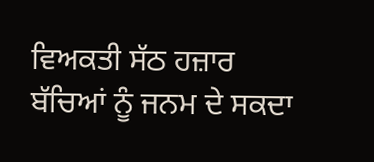ਵਿਅਕਤੀ ਸੱਠ ਹਜ਼ਾਰ ਬੱਚਿਆਂ ਨੂੰ ਜਨਮ ਦੇ ਸਕਦਾ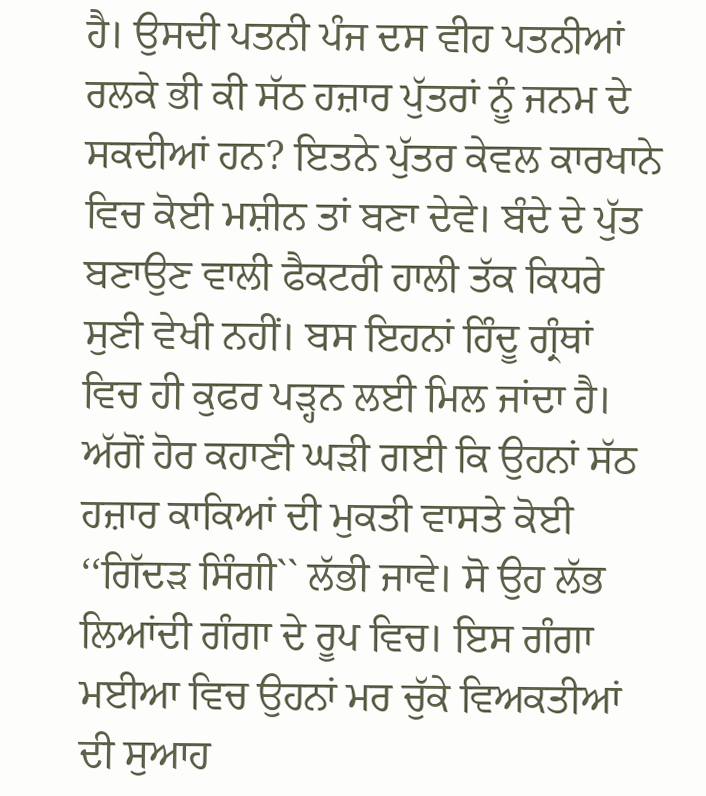ਹੈ। ਉਸਦੀ ਪਤਨੀ ਪੰਜ ਦਸ ਵੀਹ ਪਤਨੀਆਂ ਰਲਕੇ ਭੀ ਕੀ ਸੱਠ ਹਜ਼ਾਰ ਪੁੱਤਰਾਂ ਨੂੰ ਜਨਮ ਦੇ ਸਕਦੀਆਂ ਹਨ? ਇਤਨੇ ਪੁੱਤਰ ਕੇਵਲ ਕਾਰਖਾਨੇ ਵਿਚ ਕੋਈ ਮਸ਼ੀਨ ਤਾਂ ਬਣਾ ਦੇਵੇ। ਬੰਦੇ ਦੇ ਪੁੱਤ ਬਣਾਉਣ ਵਾਲੀ ਫੈਕਟਰੀ ਹਾਲੀ ਤੱਕ ਕਿਧਰੇ ਸੁਣੀ ਵੇਖੀ ਨਹੀਂ। ਬਸ ਇਹਨਾਂ ਹਿੰਦੂ ਗ੍ਰੰਥਾਂ ਵਿਚ ਹੀ ਕੁਫਰ ਪੜ੍ਹਨ ਲਈ ਮਿਲ ਜਾਂਦਾ ਹੈ। ਅੱਗੋਂ ਹੋਰ ਕਹਾਣੀ ਘੜੀ ਗਈ ਕਿ ਉਹਨਾਂ ਸੱਠ ਹਜ਼ਾਰ ਕਾਕਿਆਂ ਦੀ ਮੁਕਤੀ ਵਾਸਤੇ ਕੋਈ ‘‘ਗਿੱਦੜ ਸਿੰਗੀ`` ਲੱਭੀ ਜਾਵੇ। ਸੋ ਉਹ ਲੱਭ ਲਿਆਂਦੀ ਗੰਗਾ ਦੇ ਰੂਪ ਵਿਚ। ਇਸ ਗੰਗਾ ਮਈਆ ਵਿਚ ਉਹਨਾਂ ਮਰ ਚੁੱਕੇ ਵਿਅਕਤੀਆਂ ਦੀ ਸੁਆਹ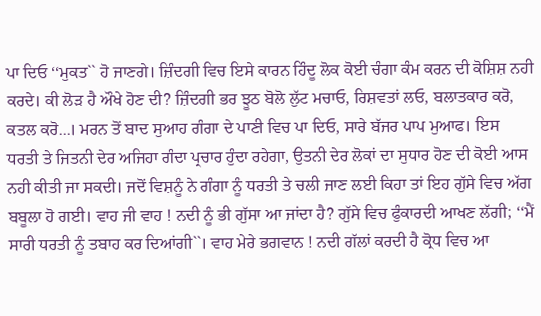ਪਾ ਦਿਓ ‘‘ਮੁਕਤ`` ਹੋ ਜਾਣਗੇ। ਜ਼ਿੰਦਗੀ ਵਿਚ ਇਸੇ ਕਾਰਨ ਹਿੰਦੂ ਲੋਕ ਕੋਈ ਚੰਗਾ ਕੰਮ ਕਰਨ ਦੀ ਕੋਸ਼ਿਸ਼ ਨਹੀ ਕਰਦੇ। ਕੀ ਲੋੜ ਹੈ ਔਖੇ ਹੋਣ ਦੀ? ਜ਼ਿੰਦਗੀ ਭਰ ਝੂਠ ਬੋਲੋ ਲੁੱਟ ਮਚਾਓ, ਰਿਸ਼ਵਤਾਂ ਲਓ, ਬਲਾਤਕਾਰ ਕਰੋ, ਕਤਲ ਕਰੋ...। ਮਰਨ ਤੋਂ ਬਾਦ ਸੁਆਹ ਗੰਗਾ ਦੇ ਪਾਣੀ ਵਿਚ ਪਾ ਦਿਓ, ਸਾਰੇ ਬੱਜਰ ਪਾਪ ਮੁਆਫ। ਇਸ ਧਰਤੀ ਤੇ ਜਿਤਨੀ ਦੇਰ ਅਜਿਹਾ ਗੰਦਾ ਪ੍ਰਚਾਰ ਹੁੰਦਾ ਰਹੇਗਾ, ਉਤਨੀ ਦੇਰ ਲੋਕਾਂ ਦਾ ਸੁਧਾਰ ਹੋਣ ਦੀ ਕੋਈ ਆਸ ਨਹੀ ਕੀਤੀ ਜਾ ਸਕਦੀ। ਜਦੋਂ ਵਿਸ਼ਨੂੰ ਨੇ ਗੰਗਾ ਨੂੰ ਧਰਤੀ ਤੇ ਚਲੀ ਜਾਣ ਲਈ ਕਿਹਾ ਤਾਂ ਇਹ ਗੁੱਸੇ ਵਿਚ ਅੱਗ ਬਬੂਲਾ ਹੋ ਗਈ। ਵਾਹ ਜੀ ਵਾਹ ! ਨਦੀ ਨੂੰ ਭੀ ਗੁੱਸਾ ਆ ਜਾਂਦਾ ਹੈ? ਗੁੱਸੇ ਵਿਚ ਫੁੰਕਾਰਦੀ ਆਖਣ ਲੱਗੀ; ‘‘ਮੈਂ ਸਾਰੀ ਧਰਤੀ ਨੂੰ ਤਬਾਹ ਕਰ ਦਿਆਂਗੀ``। ਵਾਹ ਮੇਰੇ ਭਗਵਾਨ ! ਨਦੀ ਗੱਲਾਂ ਕਰਦੀ ਹੈ ਕ੍ਰੋਧ ਵਿਚ ਆ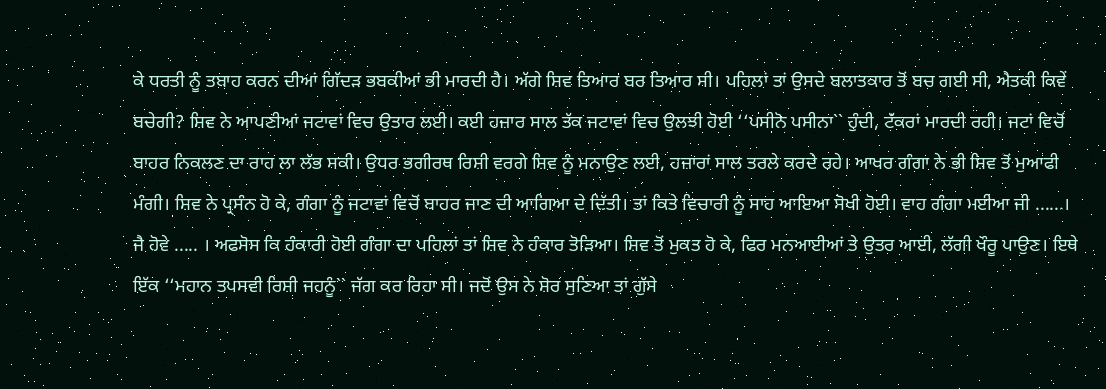ਕੇ ਧਰਤੀ ਨੂੰ ਤਬਾਹ ਕਰਨ ਦੀਆਂ ਗਿੱਦੜ ਭਬਕੀਆਂ ਭੀ ਮਾਰਦੀ ਹੈ। ਅੱਗੇ ਸ਼ਿਵ ਤਿਆਰ ਬਰ ਤਿਆਰ ਸੀ। ਪਹਿਲਾਂ ਤਾਂ ਉਸਦੇ ਬਲਾਤਕਾਰ ਤੋਂ ਬਚ ਗਈ ਸੀ, ਐਤਕੀ ਕਿਵੇਂ ਬਚੇਗੀ? ਸ਼ਿਵ ਨੇ ਆਪਣੀਆਂ ਜਟਾਵਾਂ ਵਿਚ ਉਤਾਰ ਲਈ। ਕਈ ਹਜ਼ਾਰ ਸਾਲ ਤੱਕ ਜਟਾਵਾਂ ਵਿਚ ਉਲਝੀ ਹੋਈ ‘‘ਪਸੀਨੋ ਪਸੀਨਾ`` ਹੁੰਦੀ, ਟੱਂਕਰਾਂ ਮਾਰਦੀ ਰਹੀ। ਜਟਾਂ ਵਿਚੋਂ ਬਾਹਰ ਨਿਕਲਣ ਦਾ ਰਾਹ ਲਾ ਲੱਭ ਸਕੀ। ਉਧਰ ਭਗੀਰਥ ਰਿਸ਼ੀ ਵਰਗੇ ਸ਼ਿਵ ਨੂੰ ਮਨਾਉਣ ਲਈ, ਹਜ਼ਾਰਾਂ ਸਾਲ ਤਰਲੇ ਕਰਦੇ ਰਹੇ। ਆਖਰ ਗੰਗਾ ਨੇ ਭੀ ਸ਼ਿਵ ਤੋਂ ਮੁਆਫੀ ਮੰਗੀ। ਸ਼ਿਵ ਨੇ ਪ੍ਰਸੰਨ ਹੋ ਕੇ, ਗੰਗਾ ਨੂੰ ਜਟਾਵਾਂ ਵਿਚੋਂ ਬਾਹਰ ਜਾਣ ਦੀ ਆਗਿਆ ਦੇ ਦਿੱਤੀ। ਤਾਂ ਕਿਤੇ ਵਿਚਾਰੀ ਨੂੰ ਸਾਹ ਆਇਆ ਸੋਖੀ ਹੋਈ। ਵਾਹ ਗੰਗਾ ਮਈਆ ਜੀ ......। ਜੈ ਹੋਵੇ ..... । ਅਫਸੋਸ ਕਿ ਹੰਕਾਰੀ ਹੋਈ ਗੰਗਾ ਦਾ ਪਹਿਲਾਂ ਤਾਂ ਸ਼ਿਵ ਨੇ ਹੰਕਾਰ ਤੋੜਿਆ। ਸ਼ਿਵ ਤੋਂ ਮੁਕਤ ਹੋ ਕੇ, ਫਿਰ ਮਨਆਈਆਂ ਤੇ ਉਤਰ ਆਈ, ਲੱਗੀ ਖੌਰੂ ਪਾਉਣ। ਇਥੇ ਇੱਕ ‘‘ਮਹਾਨ ਤਪਸਵੀ ਰਿਸ਼ੀ ਜਹਨੂੰ`` ਜੱਗ ਕਰ ਰਿਹਾ ਸੀ। ਜਦੋਂ ਉਸ ਨੇ ਸ਼ੋਰ ਸੁਣਿਆ ਤਾਂ ਗੁੱਸੇ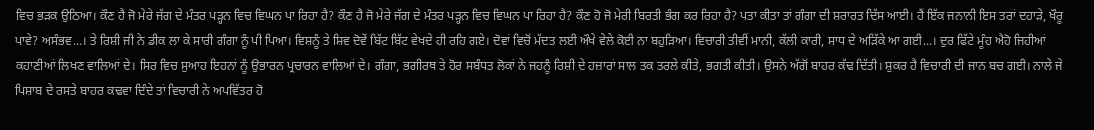ਵਿਚ ਭੜਕ ਉਠਿਆ। ਕੌਣ ਹੈ ਜੋ ਮੇਰੇ ਜੱਗ ਦੇ ਮੰਤਰ ਪੜ੍ਹਨ ਵਿਚ ਵਿਘਨ ਪਾ ਰਿਹਾ ਹੈ? ਕੌਣ ਹੈ ਜੋ ਮੇਰੇ ਜੱਗ ਦੇ ਮੰਤਰ ਪੜ੍ਹਨ ਵਿਚ ਵਿਘਨ ਪਾ ਰਿਹਾ ਹੈ? ਕੌਣ ਹੋ ਜੋ ਮੇਰੀ ਬਿਰਤੀ ਭੰਗ ਕਰ ਰਿਹਾ ਹੈ? ਪਤਾ ਕੀਤਾ ਤਾਂ ਗੰਗਾ ਦੀ ਸ਼ਰਾਰਤ ਦਿੱਸ ਆਈ। ਹੈਂ ਇੱਕ ਜਨਾਨੀ ਇਸ ਤਰਾਂ ਦਹਾੜੇ, ਖੌਰੂ ਪਾਵੇ? ਅਸੰਭਵ...। ਤੇ ਰਿਸ਼ੀ ਜੀ ਨੇ ਡੀਕ ਲਾ ਕੇ ਸਾਰੀ ਗੰਗਾ ਨੂੰ ਪੀ ਪਿਆ। ਵਿਸ਼ਨੂੰ ਤੇ ਸ਼ਿਵ ਦੋਵੇਂ ਬਿੱਟ ਬਿੱਟ ਵੇਖਦੇ ਹੀ ਰਹਿ ਗਏ। ਦੋਵਾਂ ਵਿਚੋਂ ਮੱਦਤ ਲਈ ਔਖੇ ਵੇਲੇ ਕੋਈ ਨਾ ਬਹੁੜਿਆ। ਵਿਚਾਰੀ ਤੀਵੀਂ ਮਾਨੀ, ਕੱਲੀ ਕਾਰੀ, ਸਾਧ ਦੇ ਅੜਿੱਕੇ ਆ ਗਈ...। ਦੁਰ ਫਿੱਟੇ ਮੂੰਹ ਐਹੋ ਜਿਹੀਆਂ ਕਹਾਣੀਆਂ ਲਿਖਣ ਵਾਲਿਆਂ ਦੇ। ਸਿਰ ਵਿਚ ਸੁਆਹ ਇਹਨਾਂ ਨੂੰ ਉਭਾਰਨ ਪ੍ਰਚਾਰਨ ਵਾਲਿਆਂ ਦੇ। ਗੰਗਾ, ਭਗੀਰਥ ਤੇ ਹੋਰ ਸਬੰਧਤ ਲੋਕਾਂ ਨੇ ਜਹਨੂੰ ਰਿਸ਼ੀ ਦੇ ਹਜ਼ਾਰਾਂ ਸਾਲ ਤਕ ਤਰਲੇ ਕੀਤੇ, ਭਗਤੀ ਕੀਤੀ। ਉਸਨੇ ਅੱਗੋਂ ਬਾਹਰ ਕੱਢ ਦਿੱਤੀ। ਸ਼ੁਕਰ ਹੈ ਵਿਚਾਰੀ ਦੀ ਜਾਨ ਬਚ ਗਈ। ਨਾਲੇ ਜੇ ਪਿਸ਼ਾਬ ਦੇ ਰਸਤੇ ਬਾਹਰ ਕਢਵਾ ਦਿੰਦੇ ਤਾਂ ਵਿਚਾਰੀ ਨੇ ਅਪਵਿੱਤਰ ਹੋ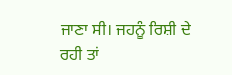ਜਾਣਾ ਸੀ। ਜਹਨੂੰ ਰਿਸ਼ੀ ਦੇ ਰਹੀ ਤਾਂ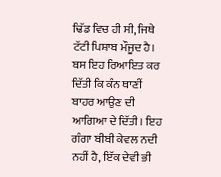ਢਿੱਡ ਵਿਚ ਹੀ ਸੀ, ਜਿਥੇ ਟੱਟੀ ਪਿਸ਼ਾਬ ਮੌਜੂਦ ਹੈ। ਬਸ ਇਹ ਰਿਆਇਤ ਕਰ ਦਿੱਤੀ ਕਿ ਕੰਨ ਥਾਣੀਂ ਬਾਹਰ ਆਉਣ ਦੀ ਆਗਿਆ ਦੇ ਦਿੱਤੀ। ਇਹ ਗੰਗਾ ਬੀਬੀ ਕੇਵਲ ਨਦੀ ਨਹੀਂ ਹੈ, ਇੱਕ ਦੇਵੀ ਭੀ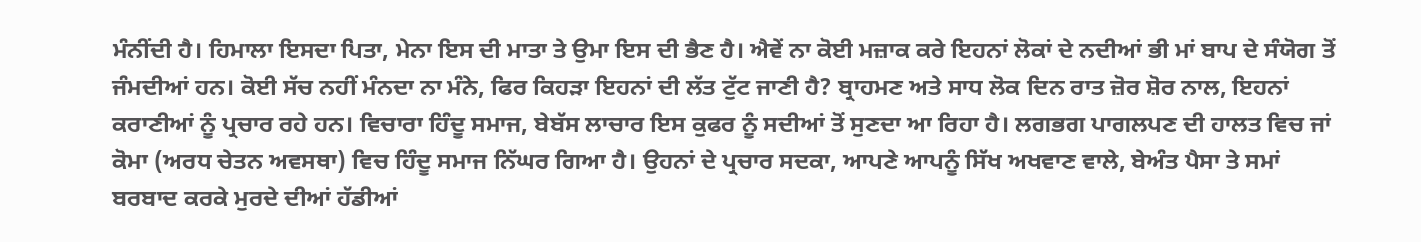ਮੰਨੀਂਦੀ ਹੈ। ਹਿਮਾਲਾ ਇਸਦਾ ਪਿਤਾ, ਮੇਨਾ ਇਸ ਦੀ ਮਾਤਾ ਤੇ ਉਮਾ ਇਸ ਦੀ ਭੈਣ ਹੈ। ਐਵੇਂ ਨਾ ਕੋਈ ਮਜ਼ਾਕ ਕਰੇ ਇਹਨਾਂ ਲੋਕਾਂ ਦੇ ਨਦੀਆਂ ਭੀ ਮਾਂ ਬਾਪ ਦੇ ਸੰਯੋਗ ਤੋਂ ਜੰਮਦੀਆਂ ਹਨ। ਕੋਈ ਸੱਚ ਨਹੀਂ ਮੰਨਦਾ ਨਾ ਮੰਨੇ, ਫਿਰ ਕਿਹੜਾ ਇਹਨਾਂ ਦੀ ਲੱਤ ਟੁੱਟ ਜਾਣੀ ਹੈ? ਬ੍ਰਾਹਮਣ ਅਤੇ ਸਾਧ ਲੋਕ ਦਿਨ ਰਾਤ ਜ਼ੋਰ ਸ਼ੋਰ ਨਾਲ, ਇਹਨਾਂ ਕਰਾਣੀਆਂ ਨੂੰ ਪ੍ਰਚਾਰ ਰਹੇ ਹਨ। ਵਿਚਾਰਾ ਹਿੰਦੂ ਸਮਾਜ, ਬੇਬੱਸ ਲਾਚਾਰ ਇਸ ਕੁਫਰ ਨੂੰ ਸਦੀਆਂ ਤੋਂ ਸੁਣਦਾ ਆ ਰਿਹਾ ਹੈ। ਲਗਭਗ ਪਾਗਲਪਣ ਦੀ ਹਾਲਤ ਵਿਚ ਜਾਂ ਕੋਮਾ (ਅਰਧ ਚੇਤਨ ਅਵਸਥਾ) ਵਿਚ ਹਿੰਦੂ ਸਮਾਜ ਨਿੱਘਰ ਗਿਆ ਹੈ। ਉਹਨਾਂ ਦੇ ਪ੍ਰਚਾਰ ਸਦਕਾ, ਆਪਣੇ ਆਪਨੂੰ ਸਿੱਖ ਅਖਵਾਣ ਵਾਲੇ, ਬੇਅੰਤ ਪੈਸਾ ਤੇ ਸਮਾਂ ਬਰਬਾਦ ਕਰਕੇ ਮੁਰਦੇ ਦੀਆਂ ਹੱਡੀਆਂ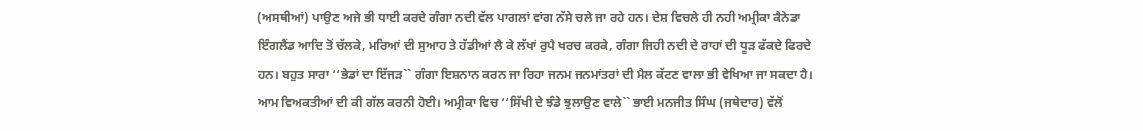(ਅਸਥੀਆਂ) ਪਾਉਣ ਅਜੇ ਭੀ ਧਾਈ ਕਰਦੇ ਗੰਗਾ ਨਦੀ ਵੱਲ ਪਾਗਲਾਂ ਵਾਂਗ ਨੱਸੇ ਚਲੇ ਜਾ ਰਹੇ ਹਨ। ਦੇਸ਼ ਵਿਚਲੇ ਹੀ ਨਹੀ ਅਮ੍ਰੀਕਾ ਕੈਨੇਡਾ ਇੰਗਲੈਂਡ ਆਦਿ ਤੋਂ ਚੱਲਕੇ, ਮਰਿਆਂ ਦੀ ਸੁਆਹ ਤੇ ਹੱਡੀਆਂ ਲੈ ਕੇ ਲੱਖਾਂ ਰੁਪੈ ਖਰਚ ਕਰਕੇ, ਗੰਗਾ ਜਿਹੀ ਨਦੀ ਦੇ ਰਾਹਾਂ ਦੀ ਧੂੜ ਫੱਕਦੇ ਫਿਰਦੇ ਹਨ। ਬਹੁਤ ਸਾਰਾ ‘‘ਭੇਡਾਂ ਦਾ ਇੱਜੜ`` ਗੰਗਾ ਇਸ਼ਨਾਨ ਕਰਨ ਜਾ ਰਿਹਾ ਜਨਮ ਜਨਮਾਂਤਰਾਂ ਦੀ ਮੈਲ ਕੱਟਣ ਵਾਲਾ ਭੀ ਵੇਖਿਆ ਜਾ ਸਕਦਾ ਹੈ। ਆਮ ਵਿਅਕਤੀਆਂ ਦੀ ਕੀ ਗੱਲ ਕਰਨੀ ਹੋਈ। ਅਮ੍ਰੀਕਾ ਵਿਚ ‘‘ਸਿੱਖੀ ਦੇ ਝੰਡੇ ਝੁਲਾਉਣ ਵਾਲੇ`` ਭਾਈ ਮਨਜੀਤ ਸਿੰਘ (ਜਥੇਦਾਰ) ਵੱਲੋਂ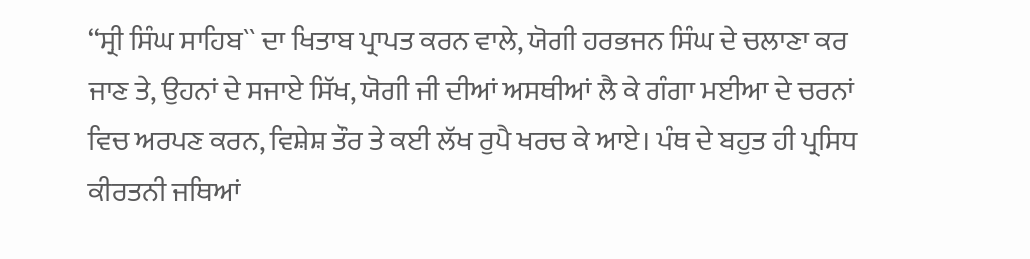‘‘ਸ੍ਰੀ ਸਿੰਘ ਸਾਹਿਬ`` ਦਾ ਖਿਤਾਬ ਪ੍ਰਾਪਤ ਕਰਨ ਵਾਲੇ, ਯੋਗੀ ਹਰਭਜਨ ਸਿੰਘ ਦੇ ਚਲਾਣਾ ਕਰ ਜਾਣ ਤੇ, ਉਹਨਾਂ ਦੇ ਸਜਾਏ ਸਿੱਖ, ਯੋਗੀ ਜੀ ਦੀਆਂ ਅਸਥੀਆਂ ਲੈ ਕੇ ਗੰਗਾ ਮਈਆ ਦੇ ਚਰਨਾਂ ਵਿਚ ਅਰਪਣ ਕਰਨ, ਵਿਸ਼ੇਸ਼ ਤੌਰ ਤੇ ਕਈ ਲੱਖ ਰੁਪੈ ਖਰਚ ਕੇ ਆਏ। ਪੰਥ ਦੇ ਬਹੁਤ ਹੀ ਪ੍ਰਸਿਧ ਕੀਰਤਨੀ ਜਥਿਆਂ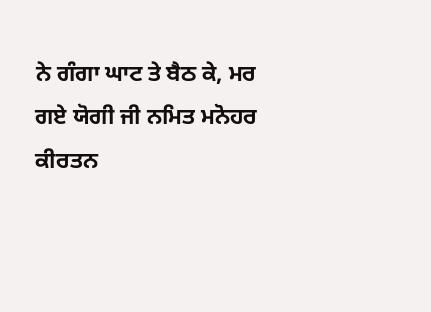ਨੇ ਗੰਗਾ ਘਾਟ ਤੇ ਬੈਠ ਕੇ, ਮਰ ਗਏ ਯੋਗੀ ਜੀ ਨਮਿਤ ਮਨੋਹਰ ਕੀਰਤਨ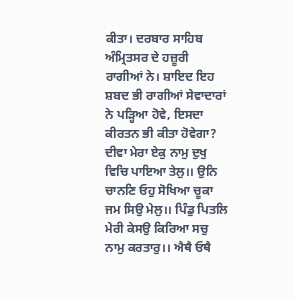ਕੀਤਾ। ਦਰਬਾਰ ਸਾਹਿਬ ਅੰਮ੍ਰਿਤਸਰ ਦੇ ਹਜ਼ੂਰੀ ਰਾਗੀਆਂ ਨੇ। ਸ਼ਾਇਦ ਇਹ ਸ਼ਬਦ ਭੀ ਰਾਗੀਆਂ ਸੇਵਾਦਾਰਾਂ ਨੇ ਪੜ੍ਹਿਆ ਹੋਵੇ, ਇਸਦਾ ਕੀਰਤਨ ਭੀ ਕੀਤਾ ਹੋਵੇਗਾ? ਦੀਵਾ ਮੇਰਾ ਏਕੁ ਨਾਮੁ ਦੁਖੁ ਵਿਚਿ ਪਾਇਆ ਤੇਲੁ।। ਉਨਿ ਚਾਨਣਿ ਓਹੁ ਸੋਖਿਆ ਚੂਕਾ ਜਮ ਸਿਉ ਮੇਲੁ।। ਪਿੰਡੁ ਪਿਤਲਿ ਮੇਰੀ ਕੇਸਉ ਕਿਰਿਆ ਸਚੁ ਨਾਮੁ ਕਰਤਾਰੁ।। ਐਥੈ ਓਥੈ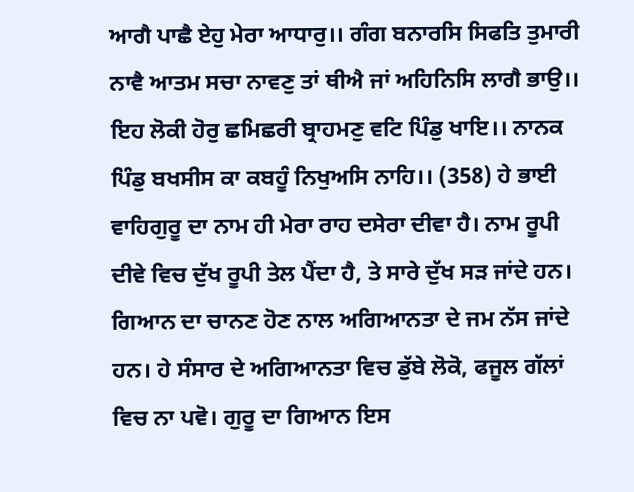ਆਗੈ ਪਾਛੈ ਏਹੁ ਮੇਰਾ ਆਧਾਰੁ।। ਗੰਗ ਬਨਾਰਸਿ ਸਿਫਤਿ ਤੁਮਾਰੀ ਨਾਵੈ ਆਤਮ ਸਚਾ ਨਾਵਣੁ ਤਾਂ ਥੀਐ ਜਾਂ ਅਹਿਨਿਸਿ ਲਾਗੈ ਭਾਉ।। ਇਹ ਲੋਕੀ ਹੋਰੁ ਛਮਿਛਰੀ ਬ੍ਰਾਹਮਣੁ ਵਟਿ ਪਿੰਡੁ ਖਾਇ।। ਨਾਨਕ ਪਿੰਡੁ ਬਖਸੀਸ ਕਾ ਕਬਹੂੰ ਨਿਖੁਅਸਿ ਨਾਹਿ।। (358) ਹੇ ਭਾਈ ਵਾਹਿਗੁਰੂ ਦਾ ਨਾਮ ਹੀ ਮੇਰਾ ਰਾਹ ਦਸੇਰਾ ਦੀਵਾ ਹੈ। ਨਾਮ ਰੂਪੀ ਦੀਵੇ ਵਿਚ ਦੁੱਖ ਰੂਪੀ ਤੇਲ ਪੈਂਦਾ ਹੈ, ਤੇ ਸਾਰੇ ਦੁੱਖ ਸੜ ਜਾਂਦੇ ਹਨ। ਗਿਆਨ ਦਾ ਚਾਨਣ ਹੋਣ ਨਾਲ ਅਗਿਆਨਤਾ ਦੇ ਜਮ ਨੱਸ ਜਾਂਦੇ ਹਨ। ਹੇ ਸੰਸਾਰ ਦੇ ਅਗਿਆਨਤਾ ਵਿਚ ਡੁੱਬੇ ਲੋਕੋ, ਫਜੂਲ ਗੱਲਾਂ ਵਿਚ ਨਾ ਪਵੋ। ਗੁਰੂ ਦਾ ਗਿਆਨ ਇਸ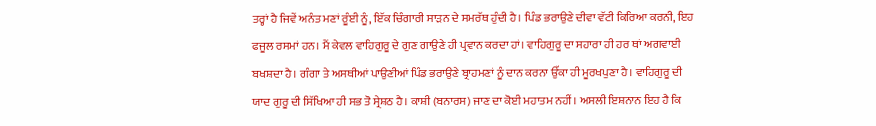ਤਰ੍ਹਾਂ ਹੈ ਜਿਵੇਂ ਅਨੰਤ ਮਣਾਂ ਰੂੰਈ ਨੂੰ, ਇੱਕ ਚਿੰਗਾਰੀ ਸਾੜਨ ਦੇ ਸਮਰੱਥ ਹੁੰਦੀ ਹੈ। ਪਿੰਡ ਭਰਾਉਣੇ ਦੀਵਾ ਵੱਟੀ ਕਿਰਿਆ ਕਰਨੀ, ਇਹ ਫਜੂਲ ਰਸਮਾਂ ਹਨ। ਮੈਂ ਕੇਵਲ ਵਾਹਿਗੁਰੂ ਦੇ ਗੁਣ ਗਾਉਣੇ ਹੀ ਪ੍ਰਵਾਨ ਕਰਦਾ ਹਾਂ। ਵਾਹਿਗੁਰੂ ਦਾ ਸਹਾਰਾ ਹੀ ਹਰ ਥਾਂ ਅਗਵਾਈ ਬਖਸ਼ਦਾ ਹੈ। ਗੰਗਾ ਤੇ ਅਸਥੀਆਂ ਪਾਉਣੀਆਂ ਪਿੰਡ ਭਰਾਉਣੇ ਬ੍ਰਾਹਮਣਾਂ ਨੂੰ ਦਾਨ ਕਰਨਾ ਉੱਕਾ ਹੀ ਮੂਰਖਪੁਣਾ ਹੈ। ਵਾਹਿਗੁਰੂ ਦੀ ਯਾਦ ਗੁਰੂ ਦੀ ਸਿੱਖਿਆ ਹੀ ਸਭ ਤੋ ਸ੍ਰੇਸ਼ਠ ਹੈ। ਕਾਸ਼ੀ (ਬਨਾਰਸ) ਜਾਣ ਦਾ ਕੋਈ ਮਹਾਤਮ ਨਹੀਂ। ਅਸਲੀ ਇਸ਼ਨਾਨ ਇਹ ਹੈ ਕਿ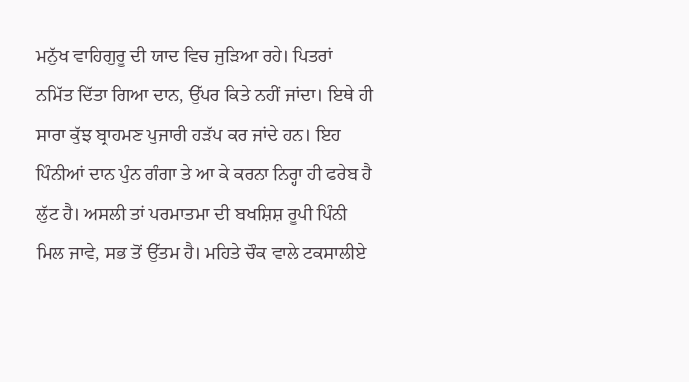ਮਨੁੱਖ ਵਾਹਿਗੁਰੂ ਦੀ ਯਾਦ ਵਿਚ ਜੁੜਿਆ ਰਹੇ। ਪਿਤਰਾਂ ਨਮਿੱਤ ਦਿੱਤਾ ਗਿਆ ਦਾਨ, ਉੱਪਰ ਕਿਤੇ ਨਹੀਂ ਜਾਂਦਾ। ਇਥੇ ਹੀ ਸਾਰਾ ਕੁੱਝ ਬ੍ਰਾਹਮਣ ਪੁਜਾਰੀ ਹੜੱਪ ਕਰ ਜਾਂਦੇ ਹਨ। ਇਹ ਪਿੰਨੀਆਂ ਦਾਨ ਪੁੰਨ ਗੰਗਾ ਤੇ ਆ ਕੇ ਕਰਨਾ ਨਿਰ੍ਹਾ ਹੀ ਫਰੇਬ ਹੈ ਲੁੱਟ ਹੈ। ਅਸਲੀ ਤਾਂ ਪਰਮਾਤਮਾ ਦੀ ਬਖਸ਼ਿਸ਼ ਰੂਪੀ ਪਿੰਨੀ ਮਿਲ ਜਾਵੇ, ਸਭ ਤੋਂ ਉੱਤਮ ਹੈ। ਮਹਿਤੇ ਚੌਕ ਵਾਲੇ ਟਕਸਾਲੀਏ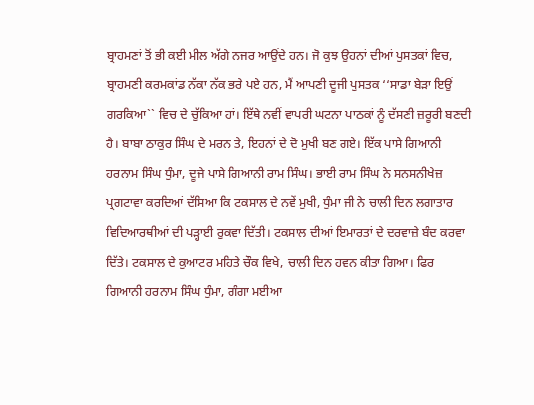ਬ੍ਰਾਹਮਣਾਂ ਤੋਂ ਭੀ ਕਈ ਮੀਲ ਅੱਗੇ ਨਜਰ ਆਉਂਦੇ ਹਨ। ਜੋ ਕੁਝ ਉਹਨਾਂ ਦੀਆਂ ਪੁਸਤਕਾਂ ਵਿਚ, ਬ੍ਰਾਹਮਣੀ ਕਰਮਕਾਂਡ ਨੱਕਾ ਨੱਕ ਭਰੇ ਪਏ ਹਨ, ਮੈਂ ਆਪਣੀ ਦੂਜੀ ਪੁਸਤਕ ‘‘ਸਾਡਾ ਬੇੜਾ ਇਉਂ ਗਰਕਿਆ`` ਵਿਚ ਦੇ ਚੁੱਕਿਆ ਹਾਂ। ਇੱਥੇ ਨਵੀਂ ਵਾਪਰੀ ਘਟਨਾ ਪਾਠਕਾਂ ਨੂੰ ਦੱਸਣੀ ਜ਼ਰੂਰੀ ਬਣਦੀ ਹੈ। ਬਾਬਾ ਠਾਕੁਰ ਸਿੰਘ ਦੇ ਮਰਨ ਤੇ, ਇਹਨਾਂ ਦੇ ਦੋ ਮੁਖੀ ਬਣ ਗਏ। ਇੱਕ ਪਾਸੇ ਗਿਆਨੀ ਹਰਨਾਮ ਸਿੰਘ ਧੁੰਮਾ, ਦੂਜੇ ਪਾਸੇ ਗਿਆਨੀ ਰਾਮ ਸਿੰਘ। ਭਾਈ ਰਾਮ ਸਿੰਘ ਨੇ ਸਨਸਨੀਖੇਜ਼ ਪ੍ਰਗਟਾਵਾ ਕਰਦਿਆਂ ਦੱਸਿਆ ਕਿ ਟਕਸਾਲ ਦੇ ਨਵੇਂ ਮੁਖੀ, ਧੁੰਮਾ ਜੀ ਨੇ ਚਾਲੀ ਦਿਨ ਲਗਾਤਾਰ ਵਿਦਿਆਰਥੀਆਂ ਦੀ ਪੜ੍ਹਾਈ ਰੁਕਵਾ ਦਿੱਤੀ। ਟਕਸਾਲ ਦੀਆਂ ਇਮਾਰਤਾਂ ਦੇ ਦਰਵਾਜ਼ੇ ਬੰਦ ਕਰਵਾ ਦਿੱਤੇ। ਟਕਸਾਲ ਦੇ ਕੁਆਟਰ ਮਹਿਤੇ ਚੌਕ ਵਿਖੇ, ਚਾਲੀ ਦਿਨ ਹਵਨ ਕੀਤਾ ਗਿਆ। ਫਿਰ ਗਿਆਨੀ ਹਰਨਾਮ ਸਿੰਘ ਧੁੰਮਾ, ਗੰਗਾ ਮਈਆ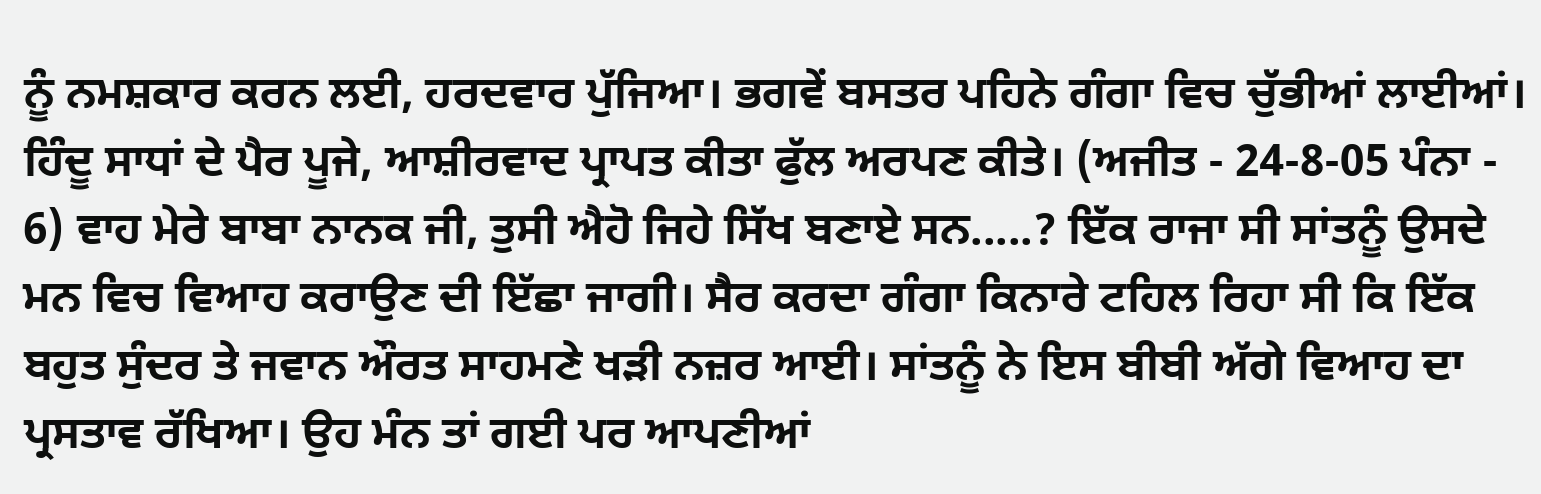ਨੂੰ ਨਮਸ਼ਕਾਰ ਕਰਨ ਲਈ, ਹਰਦਵਾਰ ਪੁੱਜਿਆ। ਭਗਵੇਂ ਬਸਤਰ ਪਹਿਨੇ ਗੰਗਾ ਵਿਚ ਚੁੱਭੀਆਂ ਲਾਈਆਂ। ਹਿੰਦੂ ਸਾਧਾਂ ਦੇ ਪੈਰ ਪੂਜੇ, ਆਸ਼ੀਰਵਾਦ ਪ੍ਰਾਪਤ ਕੀਤਾ ਫੁੱਲ ਅਰਪਣ ਕੀਤੇ। (ਅਜੀਤ - 24-8-05 ਪੰਨਾ - 6) ਵਾਹ ਮੇਰੇ ਬਾਬਾ ਨਾਨਕ ਜੀ, ਤੁਸੀ ਐਹੋ ਜਿਹੇ ਸਿੱਖ ਬਣਾਏ ਸਨ.....? ਇੱਕ ਰਾਜਾ ਸੀ ਸਾਂਤਨੂੰ ਉਸਦੇ ਮਨ ਵਿਚ ਵਿਆਹ ਕਰਾਉਣ ਦੀ ਇੱਛਾ ਜਾਗੀ। ਸੈਰ ਕਰਦਾ ਗੰਗਾ ਕਿਨਾਰੇ ਟਹਿਲ ਰਿਹਾ ਸੀ ਕਿ ਇੱਕ ਬਹੁਤ ਸੁੰਦਰ ਤੇ ਜਵਾਨ ਔਰਤ ਸਾਹਮਣੇ ਖੜੀ ਨਜ਼ਰ ਆਈ। ਸਾਂਤਨੂੰ ਨੇ ਇਸ ਬੀਬੀ ਅੱਗੇ ਵਿਆਹ ਦਾ ਪ੍ਰਸਤਾਵ ਰੱਖਿਆ। ਉਹ ਮੰਨ ਤਾਂ ਗਈ ਪਰ ਆਪਣੀਆਂ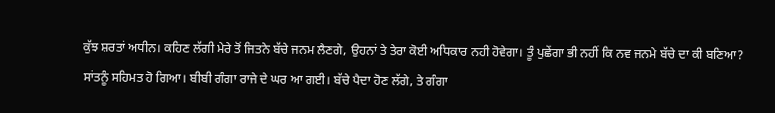ਕੁੱਝ ਸ਼ਰਤਾਂ ਅਧੀਨ। ਕਹਿਣ ਲੱਗੀ ਮੇਰੇ ਤੋਂ ਜਿਤਨੇ ਬੱਚੇ ਜਨਮ ਲੈਣਗੇ, ਉਹਨਾਂ ਤੇ ਤੇਰਾ ਕੋਈ ਅਧਿਕਾਰ ਨਹੀ ਹੋਵੇਗਾ। ਤੂੰ ਪੁਛੇਂਗਾ ਭੀ ਨਹੀਂ ਕਿ ਨਵ ਜਨਮੇ ਬੱਚੇ ਦਾ ਕੀ ਬਣਿਆ? ਸਾਂਤਨੂੰ ਸਹਿਮਤ ਹੋ ਗਿਆ। ਬੀਬੀ ਗੰਗਾ ਰਾਜੇ ਦੇ ਘਰ ਆ ਗਈ। ਬੱਚੇ ਪੈਦਾ ਹੋਣ ਲੱਗੇ, ਤੇ ਗੰਗਾ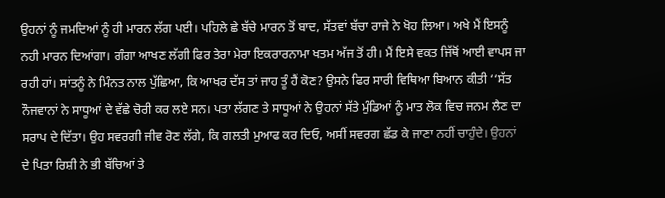ਉਹਨਾਂ ਨੂੰ ਜਮਦਿਆਂ ਨੂੰ ਹੀ ਮਾਰਨ ਲੱਗ ਪਈ। ਪਹਿਲੇ ਛੇ ਬੱਚੇ ਮਾਰਨ ਤੋਂ ਬਾਦ, ਸੱਤਵਾਂ ਬੱਚਾ ਰਾਜੇ ਨੇ ਖੋਹ ਲਿਆ। ਅਖੇ ਮੈਂ ਇਸਨੂੰ ਨਹੀ ਮਾਰਨ ਦਿਆਂਗਾ। ਗੰਗਾ ਆਖਣ ਲੱਗੀ ਫਿਰ ਤੇਰਾ ਮੇਰਾ ਇਕਰਾਰਨਾਮਾ ਖਤਮ ਅੱਜ ਤੋਂ ਹੀ। ਮੈਂ ਇਸੇ ਵਕਤ ਜਿੱਥੋਂ ਆਈ ਵਾਪਸ ਜਾ ਰਹੀ ਹਾਂ। ਸਾਂਤਨੂੰ ਨੇ ਮਿੰਨਤ ਨਾਲ ਪੁੱਛਿਆ, ਕਿ ਆਖਰ ਦੱਸ ਤਾਂ ਜਾਹ ਤੂੰ ਹੈਂ ਕੋਣ? ਉਸਨੇ ਫਿਰ ਸਾਰੀ ਵਿਥਿਆ ਬਿਆਨ ਕੀਤੀ ‘‘ਸੱਤ ਨੌਜਵਾਨਾਂ ਨੇ ਸਾਧੂਆਂ ਦੇ ਵੱਛੇ ਚੋਰੀ ਕਰ ਲਏ ਸਨ। ਪਤਾ ਲੱਗਣ ਤੇ ਸਾਧੂਆਂ ਨੇ ਉਹਨਾਂ ਸੱਤੇ ਮੁੰਡਿਆਂ ਨੂੰ ਮਾਤ ਲੋਕ ਵਿਚ ਜਨਮ ਲੈਣ ਦਾ ਸਰਾਪ ਦੇ ਦਿੱਤਾ। ਉਹ ਸਵਰਗੀ ਜੀਵ ਰੋਣ ਲੱਗੇ, ਕਿ ਗਲਤੀ ਮੁਆਫ ਕਰ ਦਿਓ, ਅਸੀਂ ਸਵਰਗ ਛੱਡ ਕੇ ਜਾਣਾ ਨਹੀਂ ਚਾਹੁੰਦੇ। ਉਹਨਾਂ ਦੇ ਪਿਤਾ ਰਿਸ਼ੀ ਨੇ ਭੀ ਬੱਚਿਆਂ ਤੇ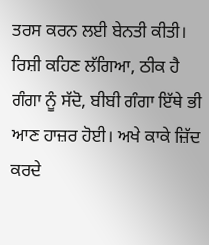ਤਰਸ ਕਰਨ ਲਈ ਬੇਨਤੀ ਕੀਤੀ। ਰਿਸ਼ੀ ਕਹਿਣ ਲੱਗਿਆ, ਠੀਕ ਹੈ ਗੰਗਾ ਨੂੰ ਸੱਦੋ, ਬੀਬੀ ਗੰਗਾ ਇੱਥੇ ਭੀ ਆਣ ਹਾਜ਼ਰ ਹੋਈ। ਅਖੇ ਕਾਕੇ ਜ਼ਿੱਦ ਕਰਦੇ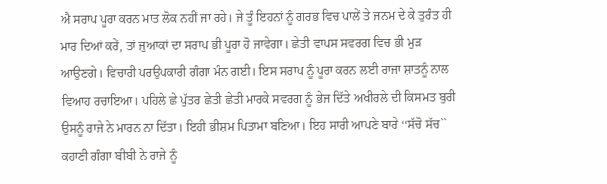ਐ ਸਰਾਪ ਪੂਰਾ ਕਰਨ ਮਾਤ ਲੋਕ ਨਹੀਂ ਜਾ ਰਹੇ। ਜੇ ਤੂੰ ਇਹਨਾਂ ਨੂੰ ਗਰਭ ਵਿਚ ਪਾਲੇਂ ਤੇ ਜਨਮ ਦੇ ਕੇ ਤੁਰੰਤ ਹੀ ਮਾਰ ਦਿਆਂ ਕਰੇਂ, ਤਾਂ ਜੁਆਕਾਂ ਦਾ ਸਰਾਪ ਭੀ ਪੂਰਾ ਹੋ ਜਾਵੇਗਾ। ਛੇਤੀ ਵਾਪਸ ਸਵਰਗ ਵਿਚ ਭੀ ਮੁੜ ਆਉਣਗੇ। ਵਿਚਾਰੀ ਪਰਉਪਕਾਰੀ ਗੰਗਾ ਮੰਨ ਗਈ। ਇਸ ਸਰਾਪ ਨੂੰ ਪੂਰਾ ਕਰਨ ਲਈ ਰਾਜਾ ਸ਼ਾਤਨੂੰ ਨਾਲ ਵਿਆਹ ਰਚਾਇਆ। ਪਹਿਲੇ ਛੇ ਪੁੱਤਰ ਛੇਤੀ ਛੇਤੀ ਮਾਰਕੇ ਸਵਰਗ ਨੂੰ ਭੇਜ ਦਿੱਤੇ ਅਖੀਰਲੇ ਦੀ ਕਿਸਮਤ ਬੁਰੀ ਉਸਨੂੰ ਰਾਜੇ ਨੇ ਮਾਰਨ ਨਾ ਦਿੱਤਾ। ਇਹੀ ਭੀਸ਼ਮ ਪਿਤਾਮਾ ਬਣਿਆ। ਇਹ ਸਾਰੀ ਆਪਣੇ ਬਾਰੇ ‘‘ਸੱਚੋ ਸੱਚ`` ਕਹਾਣੀ ਗੰਗਾ ਬੀਬੀ ਨੇ ਰਾਜੇ ਨੂੰ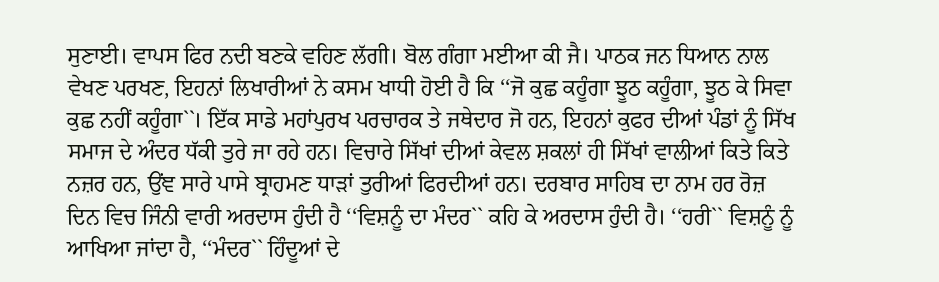ਸੁਣਾਈ। ਵਾਪਸ ਫਿਰ ਨਦੀ ਬਣਕੇ ਵਹਿਣ ਲੱਗੀ। ਬੋਲ ਗੰਗਾ ਮਈਆ ਕੀ ਜੈ। ਪਾਠਕ ਜਨ ਧਿਆਨ ਨਾਲ ਵੇਖਣ ਪਰਖਣ, ਇਹਨਾਂ ਲਿਖਾਰੀਆਂ ਨੇ ਕਸਮ ਖਾਧੀ ਹੋਈ ਹੈ ਕਿ ‘‘ਜੋ ਕੁਛ ਕਹੂੰਗਾ ਝੂਠ ਕਹੂੰਗਾ, ਝੂਠ ਕੇ ਸਿਵਾ ਕੁਛ ਨਹੀਂ ਕਹੂੰਗਾ``। ਇੱਕ ਸਾਡੇ ਮਹਾਂਪੁਰਖ ਪਰਚਾਰਕ ਤੇ ਜਥੇਦਾਰ ਜੋ ਹਨ, ਇਹਨਾਂ ਕੁਫਰ ਦੀਆਂ ਪੰਡਾਂ ਨੂੰ ਸਿੱਖ ਸਮਾਜ ਦੇ ਅੰਦਰ ਧੱਕੀ ਤੁਰੇ ਜਾ ਰਹੇ ਹਨ। ਵਿਚਾਰੇ ਸਿੱਖਾਂ ਦੀਆਂ ਕੇਵਲ ਸ਼ਕਲਾਂ ਹੀ ਸਿੱਖਾਂ ਵਾਲੀਆਂ ਕਿਤੇ ਕਿਤੇ ਨਜ਼ਰ ਹਨ, ਉਂਞ ਸਾਰੇ ਪਾਸੇ ਬ੍ਰਾਹਮਣ ਧਾੜਾਂ ਤੁਰੀਆਂ ਫਿਰਦੀਆਂ ਹਨ। ਦਰਬਾਰ ਸਾਹਿਬ ਦਾ ਨਾਮ ਹਰ ਰੋਜ਼ ਦਿਨ ਵਿਚ ਜਿੰਨੀ ਵਾਰੀ ਅਰਦਾਸ ਹੁੰਦੀ ਹੈ ‘‘ਵਿਸ਼ਨੂੰ ਦਾ ਮੰਦਰ`` ਕਹਿ ਕੇ ਅਰਦਾਸ ਹੁੰਦੀ ਹੈ। ‘‘ਹਰੀ`` ਵਿਸ਼ਨੂੰ ਨੂੰ ਆਖਿਆ ਜਾਂਦਾ ਹੈ, ‘‘ਮੰਦਰ`` ਹਿੰਦੂਆਂ ਦੇ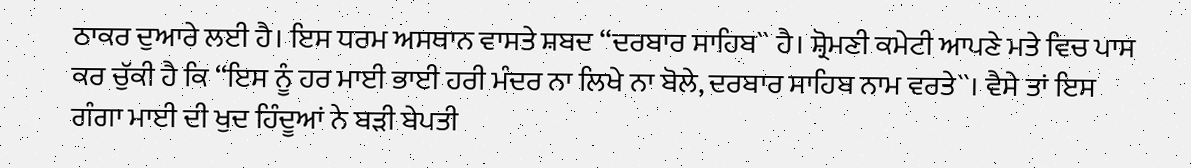ਠਾਕਰ ਦੁਆਰੇ ਲਈ ਹੈ। ਇਸ ਧਰਮ ਅਸਥਾਨ ਵਾਸਤੇ ਸ਼ਬਦ ‘‘ਦਰਬਾਰ ਸਾਹਿਬ`` ਹੈ। ਸ਼੍ਰੋਮਣੀ ਕਮੇਟੀ ਆਪਣੇ ਮਤੇ ਵਿਚ ਪਾਸ ਕਰ ਚੁੱਕੀ ਹੈ ਕਿ ‘‘ਇਸ ਨੂੰ ਹਰ ਮਾਈ ਭਾਈ ਹਰੀ ਮੰਦਰ ਨਾ ਲਿਖੇ ਨਾ ਬੋਲੇ, ਦਰਬਾਰ ਸਾਹਿਬ ਨਾਮ ਵਰਤੇ``। ਵੈਸੇ ਤਾਂ ਇਸ ਗੰਗਾ ਮਾਈ ਦੀ ਖੁਦ ਹਿੰਦੂਆਂ ਨੇ ਬੜੀ ਬੇਪਤੀ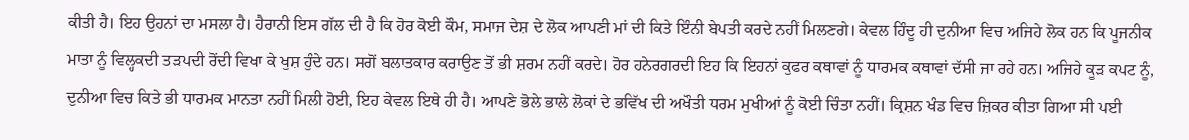ਕੀਤੀ ਹੈ। ਇਹ ਉਹਨਾਂ ਦਾ ਮਸਲਾ ਹੈ। ਹੈਰਾਨੀ ਇਸ ਗੱਲ ਦੀ ਹੈ ਕਿ ਹੋਰ ਕੋਈ ਕੌਮ, ਸਮਾਜ ਦੇਸ਼ ਦੇ ਲੋਕ ਆਪਣੀ ਮਾਂ ਦੀ ਕਿਤੇ ਇੰਨੀ ਬੇਪਤੀ ਕਰਦੇ ਨਹੀਂ ਮਿਲਣਗੇ। ਕੇਵਲ ਹਿੰਦੂ ਹੀ ਦੁਨੀਆ ਵਿਚ ਅਜਿਹੇ ਲੋਕ ਹਨ ਕਿ ਪੂਜਨੀਕ ਮਾਤਾ ਨੂੰ ਵਿਲ੍ਹਕਦੀ ਤੜਪਦੀ ਰੋਂਦੀ ਵਿਖਾ ਕੇ ਖੁਸ਼ ਹੁੰਦੇ ਹਨ। ਸਗੋਂ ਬਲਾਤਕਾਰ ਕਰਾਉਣ ਤੋਂ ਭੀ ਸ਼ਰਮ ਨਹੀਂ ਕਰਦੇ। ਹੋਰ ਹਨੇਰਗਰਦੀ ਇਹ ਕਿ ਇਹਨਾਂ ਕੁਫਰ ਕਥਾਵਾਂ ਨੂੰ ਧਾਰਮਕ ਕਥਾਵਾਂ ਦੱਸੀ ਜਾ ਰਹੇ ਹਨ। ਅਜਿਹੇ ਕੂੜ ਕਪਟ ਨੂੰ, ਦੁਨੀਆ ਵਿਚ ਕਿਤੇ ਭੀ ਧਾਰਮਕ ਮਾਨਤਾ ਨਹੀਂ ਮਿਲੀ ਹੋਈ, ਇਹ ਕੇਵਲ ਇਥੇ ਹੀ ਹੈ। ਆਪਣੇ ਭੋਲੇ ਭਾਲੇ ਲੋਕਾਂ ਦੇ ਭਵਿੱਖ ਦੀ ਅਖੌਤੀ ਧਰਮ ਮੁਖੀਆਂ ਨੂੰ ਕੋਈ ਚਿੰਤਾ ਨਹੀਂ। ਕ੍ਰਿਸ਼ਨ ਖੰਡ ਵਿਚ ਜ਼ਿਕਰ ਕੀਤਾ ਗਿਆ ਸੀ ਪਈ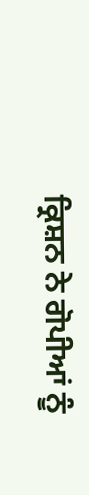ਕ੍ਰਿਸ਼ਨ ਨੇ ਗੋਪੀਆਂ ਨੂੰ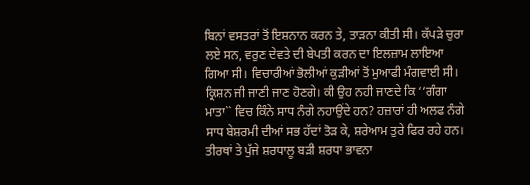ਬਿਨਾਂ ਵਸਤਰਾਂ ਤੋਂ ਇਸ਼ਨਾਨ ਕਰਨ ਤੇ, ਤਾੜਨਾ ਕੀਤੀ ਸੀ। ਕੱਪੜੇ ਚੁਰਾ ਲਏ ਸਨ, ਵਰੁਣ ਦੇਵਤੇ ਦੀ ਬੇਪਤੀ ਕਰਨ ਦਾ ਇਲਜ਼ਾਮ ਲਾਇਆ ਗਿਆ ਸੀ। ਵਿਚਾਰੀਆਂ ਭੋਲੀਆਂ ਕੁੜੀਆਂ ਤੋਂ ਮੁਆਫੀ ਮੰਗਵਾਈ ਸੀ। ਕ੍ਰਿਸ਼ਨ ਜੀ ਜਾਣੀ ਜਾਣ ਹੋਣਗੇ। ਕੀ ਉਹ ਨਹੀ ਜਾਣਦੇ ਕਿ ‘‘ਗੰਗਾ ਮਾਤਾ`` ਵਿਚ ਕਿੰਨੇ ਸਾਧ ਨੰਗੇ ਨਹਾਉਂਦੇ ਹਨ? ਹਜ਼ਾਰਾਂ ਹੀ ਅਲਫ ਨੰਗੇ ਸਾਧ ਬੇਸ਼ਰਮੀ ਦੀਆਂ ਸਭ ਹੱਦਾਂ ਤੋੜ ਕੇ, ਸ਼ਰੇਆਮ ਤੁਰੇ ਫਿਰ ਰਹੇ ਹਨ। ਤੀਰਥਾਂ ਤੇ ਪੁੱਜੇ ਸ਼ਰਧਾਲੂ ਬੜੀ ਸ਼ਰਧਾ ਭਾਵਨਾ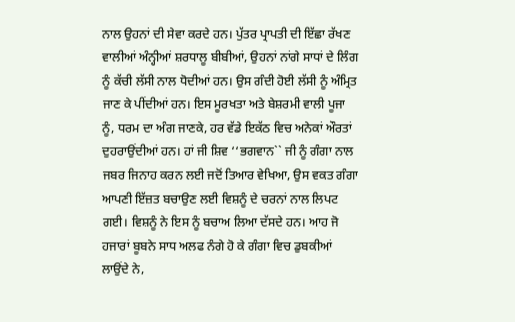ਨਾਲ ਉਹਨਾਂ ਦੀ ਸੇਵਾ ਕਰਦੇ ਹਨ। ਪੁੱਤਰ ਪ੍ਰਾਪਤੀ ਦੀ ਇੱਛਾ ਰੱਖਣ ਵਾਲੀਆਂ ਅੰਨ੍ਹੀਆਂ ਸ਼ਰਧਾਲੂ ਬੀਬੀਆਂ, ਉਹਨਾਂ ਨਾਂਗੇ ਸਾਧਾਂ ਦੇ ਲਿੰਗ ਨੂੰ ਕੱਚੀ ਲੱਸੀ ਨਾਲ ਧੋਦੀਆਂ ਹਨ। ਉਸ ਗੰਦੀ ਹੋਈ ਲੱਸੀ ਨੂੰ ਅੰਮ੍ਰਿਤ ਜਾਣ ਕੇ ਪੀਂਦੀਆਂ ਹਨ। ਇਸ ਮੂਰਖਤਾ ਅਤੇ ਬੇਸ਼ਰਮੀ ਵਾਲੀ ਪੂਜਾ ਨੂੰ, ਧਰਮ ਦਾ ਅੰਗ ਜਾਣਕੇ, ਹਰ ਵੱਡੇ ਇਕੱਠ ਵਿਚ ਅਨੇਕਾਂ ਔਰਤਾਂ ਦੁਹਰਾਉਂਦੀਆਂ ਹਨ। ਹਾਂ ਜੀ ਸ਼ਿਵ ‘‘ਭਗਵਾਨ`` ਜੀ ਨੂੰ ਗੰਗਾ ਨਾਲ ਜਬਰ ਜਿਨਾਹ ਕਰਨ ਲਈ ਜਦੋਂ ਤਿਆਰ ਵੇਖਿਆ, ਉਸ ਵਕਤ ਗੰਗਾ ਆਪਣੀ ਇੱਜ਼ਤ ਬਚਾਉਣ ਲਈ ਵਿਸ਼ਨੂੰ ਦੇ ਚਰਨਾਂ ਨਾਲ ਲਿਪਟ ਗਈ। ਵਿਸ਼ਨੂੰ ਨੇ ਇਸ ਨੂੰ ਬਚਾਅ ਲਿਆ ਦੱਸਦੇ ਹਨ। ਆਹ ਜੋ ਹਜਾਰਾਂ ਬੂਬਨੇ ਸਾਧ ਅਲਫ ਨੰਗੇ ਹੋ ਕੇ ਗੰਗਾ ਵਿਚ ਡੁਬਕੀਆਂ ਲਾਉਂਦੇ ਨੇ,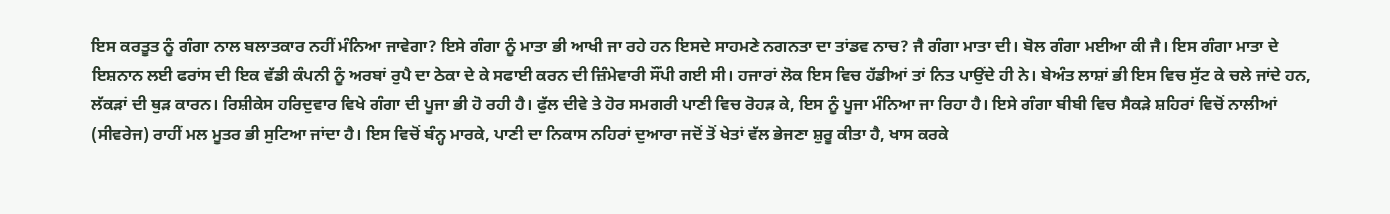ਇਸ ਕਰਤੂਤ ਨੂੰ ਗੰਗਾ ਨਾਲ ਬਲਾਤਕਾਰ ਨਹੀਂ ਮੰਨਿਆ ਜਾਵੇਗਾ? ਇਸੇ ਗੰਗਾ ਨੂੰ ਮਾਤਾ ਭੀ ਆਖੀ ਜਾ ਰਹੇ ਹਨ ਇਸਦੇ ਸਾਹਮਣੇ ਨਗਨਤਾ ਦਾ ਤਾਂਡਵ ਨਾਚ? ਜੈ ਗੰਗਾ ਮਾਤਾ ਦੀ। ਬੋਲ ਗੰਗਾ ਮਈਆ ਕੀ ਜੈ। ਇਸ ਗੰਗਾ ਮਾਤਾ ਦੇ ਇਸ਼ਨਾਨ ਲਈ ਫਰਾਂਸ ਦੀ ਇਕ ਵੱਡੀ ਕੰਪਨੀ ਨੂੰ ਅਰਬਾਂ ਰੁਪੈ ਦਾ ਠੇਕਾ ਦੇ ਕੇ ਸਫਾਈ ਕਰਨ ਦੀ ਜ਼ਿੰਮੇਵਾਰੀ ਸੌਂਪੀ ਗਈ ਸੀ। ਹਜਾਰਾਂ ਲੋਕ ਇਸ ਵਿਚ ਹੱਡੀਆਂ ਤਾਂ ਨਿਤ ਪਾਉਂਦੇ ਹੀ ਨੇ। ਬੇਅੰਤ ਲਾਸ਼ਾਂ ਭੀ ਇਸ ਵਿਚ ਸੁੱਟ ਕੇ ਚਲੇ ਜਾਂਦੇ ਹਨ, ਲੱਕੜਾਂ ਦੀ ਥੁੜ ਕਾਰਨ। ਰਿਸ਼ੀਕੇਸ ਹਰਿਦੁਵਾਰ ਵਿਖੇ ਗੰਗਾ ਦੀ ਪੂਜਾ ਭੀ ਹੋ ਰਹੀ ਹੈ। ਫੁੱਲ ਦੀਵੇ ਤੇ ਹੋਰ ਸਮਗਰੀ ਪਾਣੀ ਵਿਚ ਰੋਹੜ ਕੇ, ਇਸ ਨੂੰ ਪੂਜਾ ਮੰਨਿਆ ਜਾ ਰਿਹਾ ਹੈ। ਇਸੇ ਗੰਗਾ ਬੀਬੀ ਵਿਚ ਸੈਕੜੇ ਸ਼ਹਿਰਾਂ ਵਿਚੋਂ ਨਾਲੀਆਂ (ਸੀਵਰੇਜ) ਰਾਹੀਂ ਮਲ ਮੂਤਰ ਭੀ ਸੁਟਿਆ ਜਾਂਦਾ ਹੈ। ਇਸ ਵਿਚੋਂ ਬੰਨ੍ਹ ਮਾਰਕੇ, ਪਾਣੀ ਦਾ ਨਿਕਾਸ ਨਹਿਰਾਂ ਦੁਆਰਾ ਜਦੋਂ ਤੋਂ ਖੇਤਾਂ ਵੱਲ ਭੇਜਣਾ ਸ਼ੁਰੂ ਕੀਤਾ ਹੈ, ਖਾਸ ਕਰਕੇ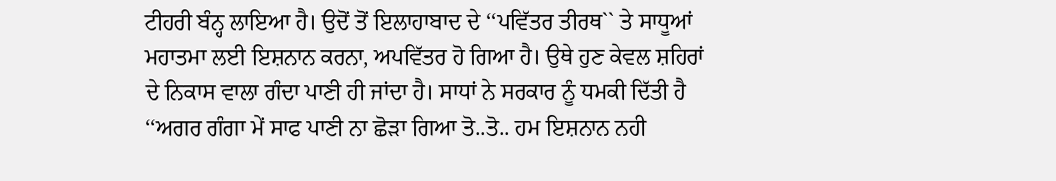ਟੀਹਰੀ ਬੰਨ੍ਹ ਲਾਇਆ ਹੈ। ਉਦੋਂ ਤੋਂ ਇਲਾਹਾਬਾਦ ਦੇ ‘‘ਪਵਿੱਤਰ ਤੀਰਥ`` ਤੇ ਸਾਧੂਆਂ ਮਹਾਤਮਾ ਲਈ ਇਸ਼ਨਾਨ ਕਰਨਾ, ਅਪਵਿੱਤਰ ਹੋ ਗਿਆ ਹੈ। ਉਥੇ ਹੁਣ ਕੇਵਲ ਸ਼ਹਿਰਾਂ ਦੇ ਨਿਕਾਸ ਵਾਲਾ ਗੰਦਾ ਪਾਣੀ ਹੀ ਜਾਂਦਾ ਹੈ। ਸਾਧਾਂ ਨੇ ਸਰਕਾਰ ਨੂੰ ਧਮਕੀ ਦਿੱਤੀ ਹੈ ‘‘ਅਗਰ ਗੰਗਾ ਮੇਂ ਸਾਫ ਪਾਣੀ ਨਾ ਛੋੜਾ ਗਿਆ ਤੋ..ਤੋ.. ਹਮ ਇਸ਼ਨਾਨ ਨਹੀ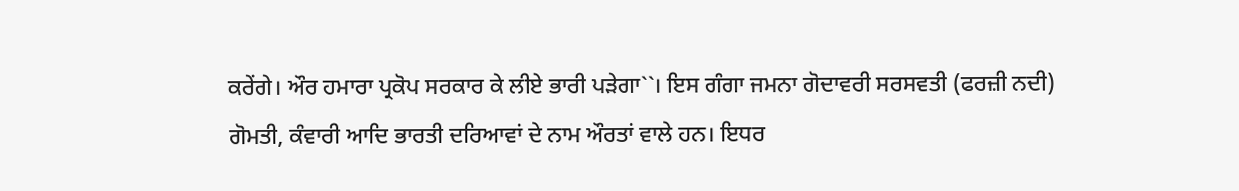ਕਰੇਂਗੇ। ਔਰ ਹਮਾਰਾ ਪ੍ਰਕੋਪ ਸਰਕਾਰ ਕੇ ਲੀਏ ਭਾਰੀ ਪੜੇਗਾ``। ਇਸ ਗੰਗਾ ਜਮਨਾ ਗੋਦਾਵਰੀ ਸਰਸਵਤੀ (ਫਰਜ਼ੀ ਨਦੀ) ਗੋਮਤੀ, ਕੰਵਾਰੀ ਆਦਿ ਭਾਰਤੀ ਦਰਿਆਵਾਂ ਦੇ ਨਾਮ ਔਰਤਾਂ ਵਾਲੇ ਹਨ। ਇਧਰ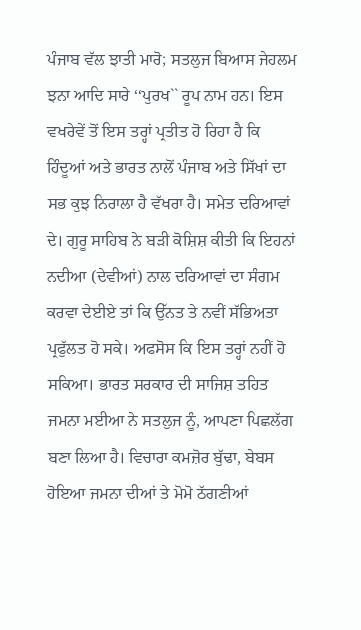ਪੰਜਾਬ ਵੱਲ ਝਾਤੀ ਮਾਰੋ; ਸਤਲੁਜ ਬਿਆਸ ਜੇਹਲਮ ਝਨਾ ਆਦਿ ਸਾਰੇ ‘‘ਪੁਰਖ`` ਰੂਪ ਨਾਮ ਹਨ। ਇਸ ਵਖਰੇਵੇਂ ਤੋਂ ਇਸ ਤਰ੍ਹਾਂ ਪ੍ਰਤੀਤ ਹੋ ਰਿਹਾ ਹੈ ਕਿ ਹਿੰਦੂਆਂ ਅਤੇ ਭਾਰਤ ਨਾਲੋਂ ਪੰਜਾਬ ਅਤੇ ਸਿੱਖਾਂ ਦਾ ਸਭ ਕੁਝ ਨਿਰਾਲਾ ਹੈ ਵੱਖਰਾ ਹੈ। ਸਮੇਤ ਦਰਿਆਵਾਂ ਦੇ। ਗੁਰੂ ਸਾਹਿਬ ਨੇ ਬੜੀ ਕੋਸ਼ਿਸ਼ ਕੀਤੀ ਕਿ ਇਹਨਾਂ ਨਦੀਆ (ਦੇਵੀਆਂ) ਨਾਲ ਦਰਿਆਵਾਂ ਦਾ ਸੰਗਮ ਕਰਵਾ ਦੇਈਏ ਤਾਂ ਕਿ ਉੱਨਤ ਤੇ ਨਵੀਂ ਸੱਭਿਅਤਾ ਪ੍ਰਫੁੱਲਤ ਹੋ ਸਕੇ। ਅਫਸੋਸ ਕਿ ਇਸ ਤਰ੍ਹਾਂ ਨਹੀਂ ਹੋ ਸਕਿਆ। ਭਾਰਤ ਸਰਕਾਰ ਦੀ ਸਾਜਿਸ਼ ਤਹਿਤ ਜਮਨਾ ਮਈਆ ਨੇ ਸਤਲੁਜ ਨੂੰ, ਆਪਣਾ ਪਿਛਲੱਗ ਬਣਾ ਲਿਆ ਹੈ। ਵਿਚਾਰਾ ਕਮਜ਼ੋਰ ਬੁੱਢਾ, ਬੇਬਸ ਹੋਇਆ ਜਮਨਾ ਦੀਆਂ ਤੇ ਮੋਮੋ ਠੱਗਣੀਆਂ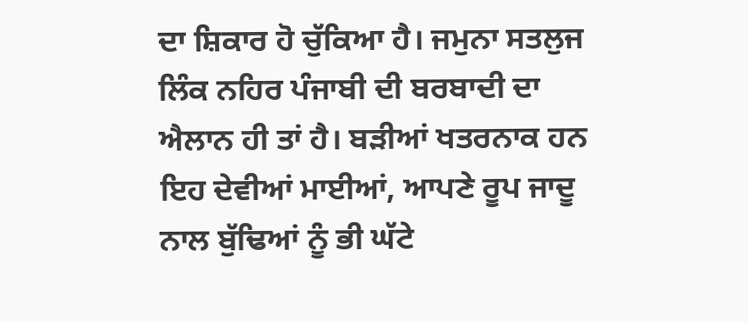ਦਾ ਸ਼ਿਕਾਰ ਹੋ ਚੁੱਕਿਆ ਹੈ। ਜਮੁਨਾ ਸਤਲੁਜ ਲਿੰਕ ਨਹਿਰ ਪੰਜਾਬੀ ਦੀ ਬਰਬਾਦੀ ਦਾ ਐਲਾਨ ਹੀ ਤਾਂ ਹੈ। ਬੜੀਆਂ ਖਤਰਨਾਕ ਹਨ ਇਹ ਦੇਵੀਆਂ ਮਾਈਆਂ, ਆਪਣੇ ਰੂਪ ਜਾਦੂ ਨਾਲ ਬੁੱਢਿਆਂ ਨੂੰ ਭੀ ਘੱਟੇ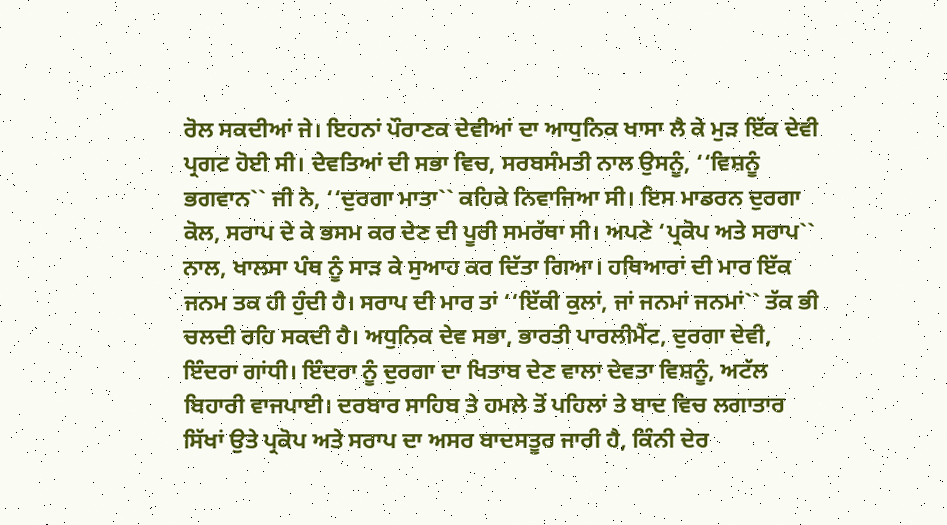ਰੋਲ ਸਕਦੀਆਂ ਜੇ। ਇਹਨਾਂ ਪੌਰਾਣਕ ਦੇਵੀਆਂ ਦਾ ਆਧੁਨਿਕ ਖਾਸਾ ਲੈ ਕੇ ਮੁੜ ਇੱਕ ਦੇਵੀ ਪ੍ਰਗਟ ਹੋਈ ਸੀ। ਦੇਵਤਿਆਂ ਦੀ ਸਭਾ ਵਿਚ, ਸਰਬਸੰਮਤੀ ਨਾਲ ਉਸਨੂੰ, ‘‘ਵਿਸ਼ਨੂੰ ਭਗਵਾਨ`` ਜੀ ਨੇ, ‘‘ਦੁਰਗਾ ਮਾਤਾ`` ਕਹਿਕੇ ਨਿਵਾਜਿਆ ਸੀ। ਇਸ ਮਾਡਰਨ ਦੁਰਗਾ ਕੋਲ, ਸਰਾਪ ਦੇ ਕੇ ਭਸਮ ਕਰ ਦੇਣ ਦੀ ਪੂਰੀ ਸਮਰੱਥਾ ਸੀ। ਅਪਣੇ ‘ਪ੍ਰਕੋਪ ਅਤੇ ਸਰਾਪ`` ਨਾਲ, ਖਾਲਸਾ ਪੰਥ ਨੂੰ ਸਾੜ ਕੇ ਸੁਆਹ ਕਰ ਦਿੱਤਾ ਗਿਆ। ਹਥਿਆਰਾਂ ਦੀ ਮਾਰ ਇੱਕ ਜਨਮ ਤਕ ਹੀ ਹੁੰਦੀ ਹੈ। ਸਰਾਪ ਦੀ ਮਾਰ ਤਾਂ ‘‘ਇੱਕੀ ਕੁਲਾਂ, ਜਾਂ ਜਨਮਾਂ ਜਨਮਾਂ`` ਤੱਕ ਭੀ ਚਲਦੀ ਰਹਿ ਸਕਦੀ ਹੈ। ਅਧੁਨਿਕ ਦੇਵ ਸਭਾ, ਭਾਰਤੀ ਪਾਰਲੀਮੈਂਟ, ਦੁਰਗਾ ਦੇਵੀ, ਇੰਦਰਾ ਗਾਂਧੀ। ਇੰਦਰਾ ਨੂੰ ਦੁਰਗਾ ਦਾ ਖਿਤਾਬ ਦੇਣ ਵਾਲਾ ਦੇਵਤਾ ਵਿਸ਼ਨੂੰ, ਅਟੱਲ ਬਿਹਾਰੀ ਵਾਜਪਾਈ। ਦਰਬਾਰ ਸਾਹਿਬ ਤੇ ਹਮਲੇ ਤੋਂ ਪਹਿਲਾਂ ਤੇ ਬਾਦ ਵਿਚ ਲਗਾਤਾਰ ਸਿੱਖਾਂ ਉਤੇ ਪ੍ਰਕੋਪ ਅਤੇ ਸਰਾਪ ਦਾ ਅਸਰ ਬਾਦਸਤੂਰ ਜਾਰੀ ਹੈ, ਕਿੰਨੀ ਦੇਰ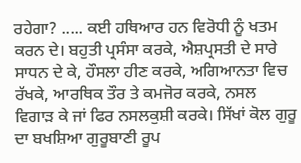ਰਹੇਗਾ? ..... ਕਈ ਹਥਿਆਰ ਹਨ ਵਿਰੋਧੀ ਨੂੰ ਖਤਮ ਕਰਨ ਦੇ। ਬਹੁਤੀ ਪ੍ਰਸੰਸਾ ਕਰਕੇ, ਐਸ਼ਪ੍ਰਸਤੀ ਦੇ ਸਾਰੇ ਸਾਧਨ ਦੇ ਕੇ, ਹੌਸਲਾ ਹੀਣ ਕਰਕੇ, ਅਗਿਆਨਤਾ ਵਿਚ ਰੱਖਕੇ, ਆਰਥਿਕ ਤੌਰ ਤੇ ਕਮਜੋਰ ਕਰਕੇ, ਨਸਲ ਵਿਗਾੜ ਕੇ ਜਾਂ ਫਿਰ ਨਸਲਕੁਸ਼ੀ ਕਰਕੇ। ਸਿੱਖਾਂ ਕੋਲ ਗੁਰੂ ਦਾ ਬਖਸ਼ਿਆ ਗੁਰੂਬਾਣੀ ਰੂਪ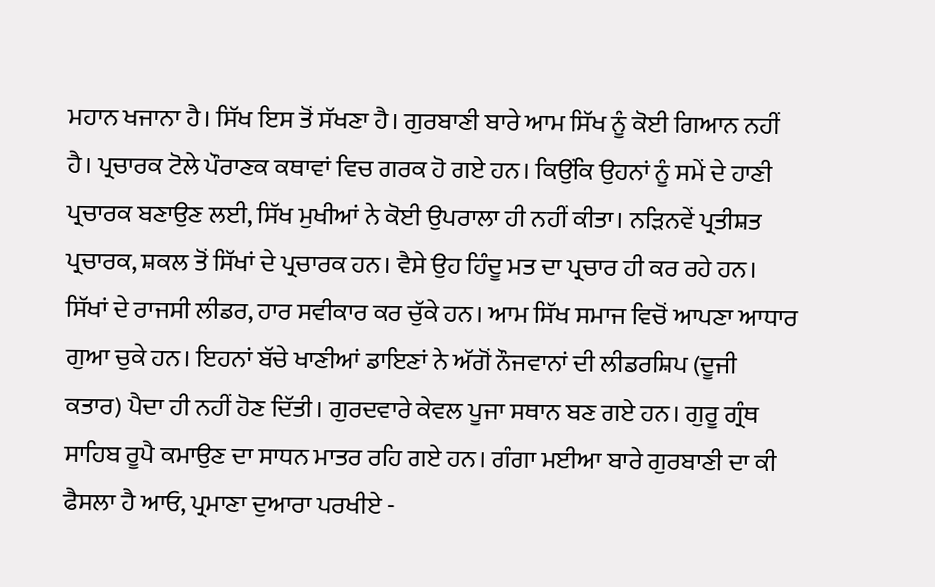ਮਹਾਨ ਖਜਾਨਾ ਹੈ। ਸਿੱਖ ਇਸ ਤੋਂ ਸੱਖਣਾ ਹੈ। ਗੁਰਬਾਣੀ ਬਾਰੇ ਆਮ ਸਿੱਖ ਨੂੰ ਕੋਈ ਗਿਆਨ ਨਹੀਂ ਹੈ। ਪ੍ਰਚਾਰਕ ਟੋਲੇ ਪੌਰਾਣਕ ਕਥਾਵਾਂ ਵਿਚ ਗਰਕ ਹੋ ਗਏ ਹਨ। ਕਿਉਂਕਿ ਉਹਨਾਂ ਨੂੰ ਸਮੇਂ ਦੇ ਹਾਣੀ ਪ੍ਰਚਾਰਕ ਬਣਾਉਣ ਲਈ, ਸਿੱਖ ਮੁਖੀਆਂ ਨੇ ਕੋਈ ਉਪਰਾਲਾ ਹੀ ਨਹੀਂ ਕੀਤਾ। ਨੜਿਨਵੇਂ ਪ੍ਰਤੀਸ਼ਤ ਪ੍ਰਚਾਰਕ, ਸ਼ਕਲ ਤੋਂ ਸਿੱਖਾਂ ਦੇ ਪ੍ਰਚਾਰਕ ਹਨ। ਵੈਸੇ ਉਹ ਹਿੰਦੂ ਮਤ ਦਾ ਪ੍ਰਚਾਰ ਹੀ ਕਰ ਰਹੇ ਹਨ। ਸਿੱਖਾਂ ਦੇ ਰਾਜਸੀ ਲੀਡਰ, ਹਾਰ ਸਵੀਕਾਰ ਕਰ ਚੁੱਕੇ ਹਨ। ਆਮ ਸਿੱਖ ਸਮਾਜ ਵਿਚੋਂ ਆਪਣਾ ਆਧਾਰ ਗੁਆ ਚੁਕੇ ਹਨ। ਇਹਨਾਂ ਬੱਚੇ ਖਾਣੀਆਂ ਡਾਇਣਾਂ ਨੇ ਅੱਗੋਂ ਨੌਜਵਾਨਾਂ ਦੀ ਲੀਡਰਸ਼ਿਪ (ਦੂਜੀ ਕਤਾਰ) ਪੈਦਾ ਹੀ ਨਹੀਂ ਹੋਣ ਦਿੱਤੀ। ਗੁਰਦਵਾਰੇ ਕੇਵਲ ਪੂਜਾ ਸਥਾਨ ਬਣ ਗਏ ਹਨ। ਗੁਰੂ ਗ੍ਰੰਥ ਸਾਹਿਬ ਰੂਪੈ ਕਮਾਉਣ ਦਾ ਸਾਧਨ ਮਾਤਰ ਰਹਿ ਗਏ ਹਨ। ਗੰਗਾ ਮਈਆ ਬਾਰੇ ਗੁਰਬਾਣੀ ਦਾ ਕੀ ਫੈਸਲਾ ਹੈ ਆਓ, ਪ੍ਰਮਾਣਾ ਦੁਆਰਾ ਪਰਖੀਏ -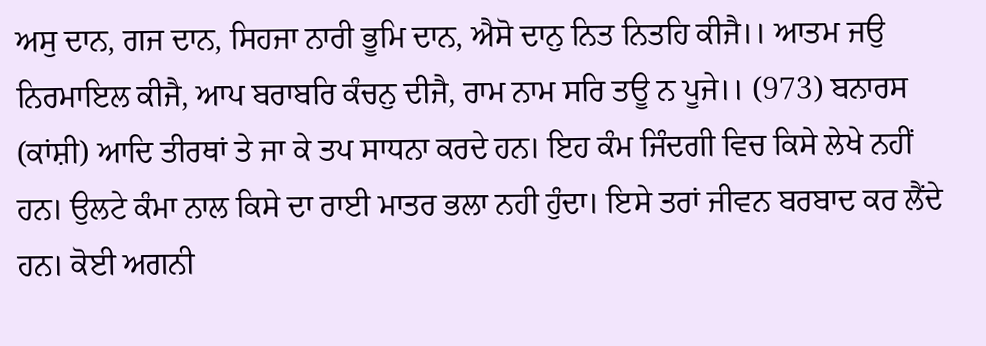ਅਸੁ ਦਾਨ, ਗਜ ਦਾਨ, ਸਿਹਜਾ ਨਾਰੀ ਭੂਮਿ ਦਾਨ, ਐਸੋ ਦਾਨੁ ਨਿਤ ਨਿਤਹਿ ਕੀਜੈ।। ਆਤਮ ਜਉ ਨਿਰਮਾਇਲ ਕੀਜੈ, ਆਪ ਬਰਾਬਰਿ ਕੰਚਨੁ ਦੀਜੈ, ਰਾਮ ਨਾਮ ਸਰਿ ਤਊ ਨ ਪੂਜੇ।। (973) ਬਨਾਰਸ (ਕਾਂਸ਼ੀ) ਆਦਿ ਤੀਰਥਾਂ ਤੇ ਜਾ ਕੇ ਤਪ ਸਾਧਨਾ ਕਰਦੇ ਹਨ। ਇਹ ਕੰਮ ਜਿੰਦਗੀ ਵਿਚ ਕਿਸੇ ਲੇਖੇ ਨਹੀਂ ਹਨ। ਉਲਟੇ ਕੰਮਾ ਨਾਲ ਕਿਸੇ ਦਾ ਰਾਈ ਮਾਤਰ ਭਲਾ ਨਹੀ ਹੁੰਦਾ। ਇਸੇ ਤਰਾਂ ਜੀਵਨ ਬਰਬਾਦ ਕਰ ਲੈਂਦੇ ਹਨ। ਕੋਈ ਅਗਨੀ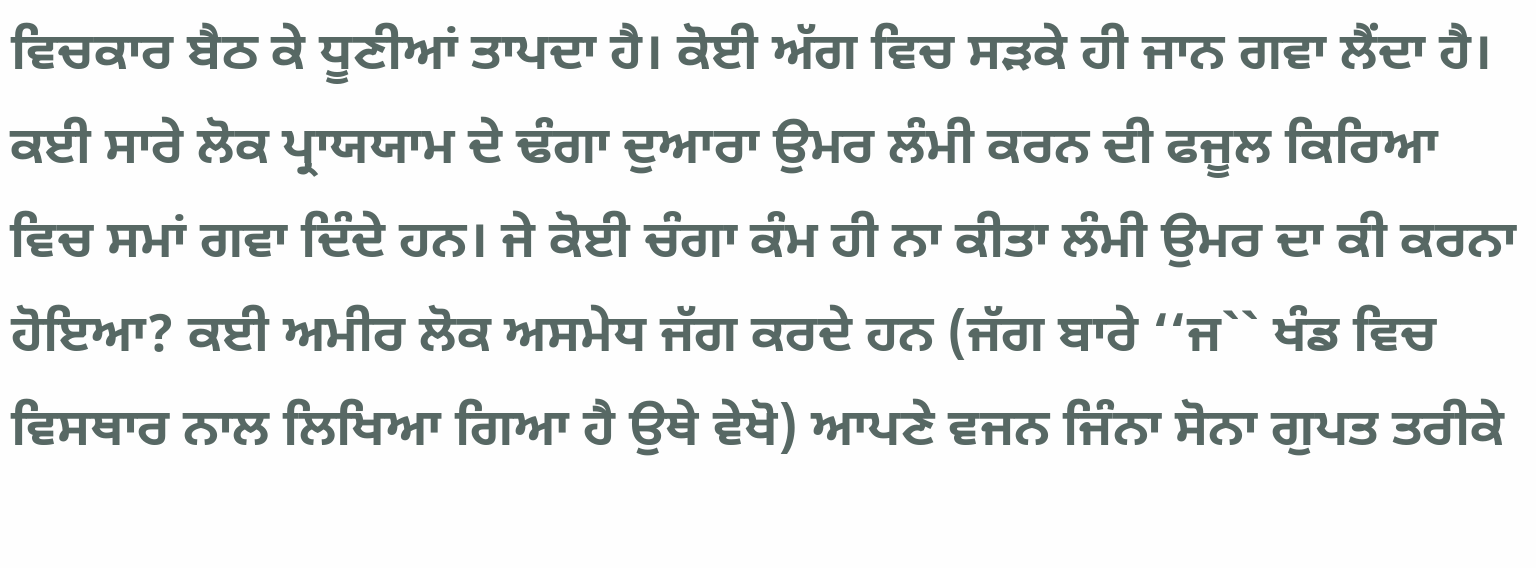ਵਿਚਕਾਰ ਬੈਠ ਕੇ ਧੂਣੀਆਂ ਤਾਪਦਾ ਹੈ। ਕੋਈ ਅੱਗ ਵਿਚ ਸੜਕੇ ਹੀ ਜਾਨ ਗਵਾ ਲੈਂਦਾ ਹੈ। ਕਈ ਸਾਰੇ ਲੋਕ ਪ੍ਰਾਯਯਾਮ ਦੇ ਢੰਗਾ ਦੁਆਰਾ ਉਮਰ ਲੰਮੀ ਕਰਨ ਦੀ ਫਜੂਲ ਕਿਰਿਆ ਵਿਚ ਸਮਾਂ ਗਵਾ ਦਿੰਦੇ ਹਨ। ਜੇ ਕੋਈ ਚੰਗਾ ਕੰਮ ਹੀ ਨਾ ਕੀਤਾ ਲੰਮੀ ਉਮਰ ਦਾ ਕੀ ਕਰਨਾ ਹੋਇਆ? ਕਈ ਅਮੀਰ ਲੋਕ ਅਸਮੇਧ ਜੱਗ ਕਰਦੇ ਹਨ (ਜੱਗ ਬਾਰੇ ‘‘ਜ`` ਖੰਡ ਵਿਚ ਵਿਸਥਾਰ ਨਾਲ ਲਿਖਿਆ ਗਿਆ ਹੈ ਉਥੇ ਵੇਖੋ) ਆਪਣੇ ਵਜਨ ਜਿੰਨਾ ਸੋਨਾ ਗੁਪਤ ਤਰੀਕੇ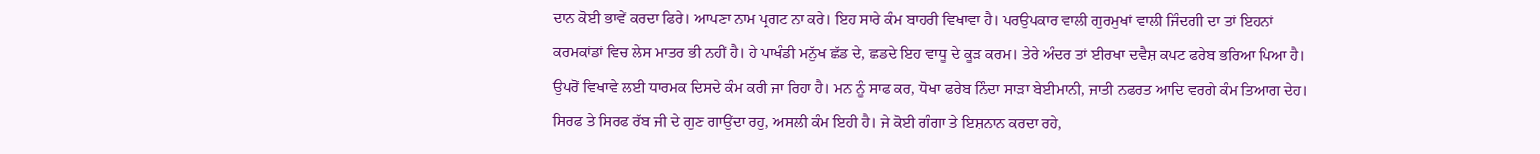ਦਾਨ ਕੋਈ ਭਾਵੇਂ ਕਰਦਾ ਫਿਰੇ। ਆਪਣਾ ਨਾਮ ਪ੍ਰਗਟ ਨਾ ਕਰੇ। ਇਹ ਸਾਰੇ ਕੰਮ ਬਾਹਰੀ ਵਿਖਾਵਾ ਹੈ। ਪਰਉਪਕਾਰ ਵਾਲੀ ਗੁਰਮੁਖਾਂ ਵਾਲੀ ਜਿੰਦਗੀ ਦਾ ਤਾਂ ਇਹਨਾਂ ਕਰਮਕਾਂਡਾਂ ਵਿਚ ਲੇਸ ਮਾਤਰ ਭੀ ਨਹੀਂ ਹੈ। ਹੇ ਪਾਖੰਡੀ ਮਨੁੱਖ ਛੱਡ ਦੇ, ਛਡਦੇ ਇਹ ਵਾਧੂ ਦੇ ਕੂੜ ਕਰਮ। ਤੇਰੇ ਅੰਦਰ ਤਾਂ ਈਰਖਾ ਦਵੈਸ਼ ਕਪਟ ਫਰੇਬ ਭਰਿਆ ਪਿਆ ਹੈ। ਉਪਰੋਂ ਵਿਖਾਵੇ ਲਈ ਧਾਰਮਕ ਦਿਸਦੇ ਕੰਮ ਕਰੀ ਜਾ ਰਿਹਾ ਹੈ। ਮਨ ਨੂੰ ਸਾਫ ਕਰ, ਧੋਖਾ ਫਰੇਬ ਨਿੰਦਾ ਸਾੜਾ ਬੇਈਮਾਨੀ, ਜਾਤੀ ਨਫਰਤ ਆਦਿ ਵਰਗੇ ਕੰਮ ਤਿਆਗ ਦੇਹ। ਸਿਰਫ ਤੇ ਸਿਰਫ ਰੱਬ ਜੀ ਦੇ ਗੁਣ ਗਾਉਂਦਾ ਰਹੁ, ਅਸਲੀ ਕੰਮ ਇਹੀ ਹੈ। ਜੇ ਕੋਈ ਗੰਗਾ ਤੇ ਇਸ਼ਨਾਨ ਕਰਦਾ ਰਹੇ,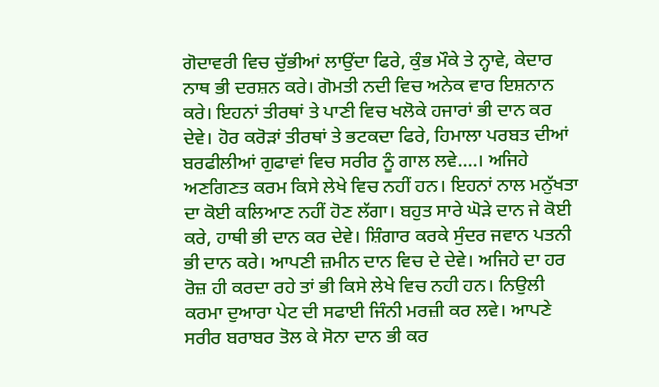ਗੋਦਾਵਰੀ ਵਿਚ ਚੁੱਭੀਆਂ ਲਾਉਂਦਾ ਫਿਰੇ, ਕੁੰਭ ਮੌਕੇ ਤੇ ਨ੍ਹਾਵੇ, ਕੇਦਾਰ ਨਾਥ ਭੀ ਦਰਸ਼ਨ ਕਰੇ। ਗੋਮਤੀ ਨਦੀ ਵਿਚ ਅਨੇਕ ਵਾਰ ਇਸ਼ਨਾਨ ਕਰੇ। ਇਹਨਾਂ ਤੀਰਥਾਂ ਤੇ ਪਾਣੀ ਵਿਚ ਖਲੋਕੇ ਹਜਾਰਾਂ ਭੀ ਦਾਨ ਕਰ ਦੇਵੇ। ਹੋਰ ਕਰੋੜਾਂ ਤੀਰਥਾਂ ਤੇ ਭਟਕਦਾ ਫਿਰੇ, ਹਿਮਾਲਾ ਪਰਬਤ ਦੀਆਂ ਬਰਫੀਲੀਆਂ ਗੁਫਾਵਾਂ ਵਿਚ ਸਰੀਰ ਨੂੰ ਗਾਲ ਲਵੇ....। ਅਜਿਹੇ ਅਣਗਿਣਤ ਕਰਮ ਕਿਸੇ ਲੇਖੇ ਵਿਚ ਨਹੀਂ ਹਨ। ਇਹਨਾਂ ਨਾਲ ਮਨੁੱਖਤਾ ਦਾ ਕੋਈ ਕਲਿਆਣ ਨਹੀਂ ਹੋਣ ਲੱਗਾ। ਬਹੁਤ ਸਾਰੇ ਘੋੜੇ ਦਾਨ ਜੇ ਕੋਈ ਕਰੇ, ਹਾਥੀ ਭੀ ਦਾਨ ਕਰ ਦੇਵੇ। ਸ਼ਿੰਗਾਰ ਕਰਕੇ ਸੁੰਦਰ ਜਵਾਨ ਪਤਨੀ ਭੀ ਦਾਨ ਕਰੇ। ਆਪਣੀ ਜ਼ਮੀਨ ਦਾਨ ਵਿਚ ਦੇ ਦੇਵੇ। ਅਜਿਹੇ ਦਾ ਹਰ ਰੋਜ਼ ਹੀ ਕਰਦਾ ਰਹੇ ਤਾਂ ਭੀ ਕਿਸੇ ਲੇਖੇ ਵਿਚ ਨਹੀ ਹਨ। ਨਿਉਲੀ ਕਰਮਾ ਦੁਆਰਾ ਪੇਟ ਦੀ ਸਫਾਈ ਜਿੰਨੀ ਮਰਜ਼ੀ ਕਰ ਲਵੇ। ਆਪਣੇ ਸਰੀਰ ਬਰਾਬਰ ਤੋਲ ਕੇ ਸੋਨਾ ਦਾਨ ਭੀ ਕਰ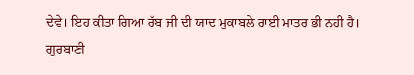ਦੇਵੇ। ਇਹ ਕੀਤਾ ਗਿਆ ਰੱਬ ਜੀ ਦੀ ਯਾਦ ਮੁਕਾਬਲੇ ਰਾਈ ਮਾਤਰ ਭੀ ਨਹੀ ਹੈ। ਗੁਰਬਾਣੀ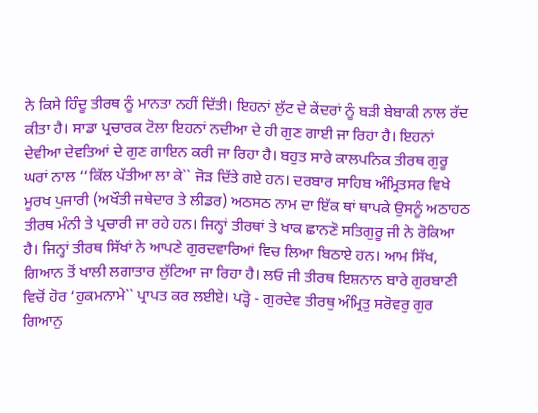ਨੇ ਕਿਸੇ ਹਿੰਦੂ ਤੀਰਥ ਨੂੰ ਮਾਨਤਾ ਨਹੀਂ ਦਿੱਤੀ। ਇਹਨਾਂ ਲੁੱਟ ਦੇ ਕੇਂਦਰਾਂ ਨੂੰ ਬੜੀ ਬੇਬਾਕੀ ਨਾਲ ਰੱਦ ਕੀਤਾ ਹੈ। ਸਾਡਾ ਪ੍ਰਚਾਰਕ ਟੋਲਾ ਇਹਨਾਂ ਨਦੀਆ ਦੇ ਹੀ ਗੁਣ ਗਾਈ ਜਾ ਰਿਹਾ ਹੈ। ਇਹਨਾਂ ਦੇਵੀਆ ਦੇਵਤਿਆਂ ਦੇ ਗੁਣ ਗਾਇਨ ਕਰੀ ਜਾ ਰਿਹਾ ਹੈ। ਬਹੁਤ ਸਾਰੇ ਕਾਲਪਨਿਕ ਤੀਰਥ ਗੁਰੂ ਘਰਾਂ ਨਾਲ ‘‘ਕਿੱਲ ਪੱਤੀਆ ਲਾ ਕੇ`` ਜੋੜ ਦਿੱਤੇ ਗਏ ਹਨ। ਦਰਬਾਰ ਸਾਹਿਬ ਅੰਮ੍ਰਿਤਸਰ ਵਿਖੇ ਮੂਰਖ ਪੁਜਾਰੀ (ਅਖੌਤੀ ਜਥੇਦਾਰ ਤੇ ਲੀਡਰ) ਅਠਸਠ ਨਾਮ ਦਾ ਇੱਕ ਥਾਂ ਥਾਪਕੇ ਉਸਨੂੰ ਅਠਾਹਠ ਤੀਰਥ ਮੰਨੀ ਤੇ ਪ੍ਰਚਾਰੀ ਜਾ ਰਹੇ ਹਨ। ਜਿਨ੍ਹਾਂ ਤੀਰਥਾਂ ਤੇ ਖਾਕ ਛਾਨਣੋ ਸਤਿਗੁਰੂ ਜੀ ਨੇ ਰੋਕਿਆ ਹੈ। ਜਿਨ੍ਹਾਂ ਤੀਰਥ ਸਿੱਖਾਂ ਨੇ ਆਪਣੇ ਗੁਰਦਵਾਰਿਆਂ ਵਿਚ ਲਿਆ ਬਿਠਾਏ ਹਨ। ਆਮ ਸਿੱਖ, ਗਿਆਨ ਤੋਂ ਖਾਲੀ ਲਗਾਤਾਰ ਲੁੱਟਿਆ ਜਾ ਰਿਹਾ ਹੈ। ਲਓ ਜੀ ਤੀਰਥ ਇਸ਼ਨਾਨ ਬਾਰੇ ਗੁਰਬਾਣੀ ਵਿਚੋਂ ਹੋਰ ‘ਹੁਕਮਨਾਮੇ`` ਪ੍ਰਾਪਤ ਕਰ ਲਈਏ। ਪੜ੍ਹੋ - ਗੁਰਦੇਵ ਤੀਰਥੁ ਅੰਮ੍ਰਿਤੁ ਸਰੋਵਰੁ ਗੁਰ ਗਿਆਨੁ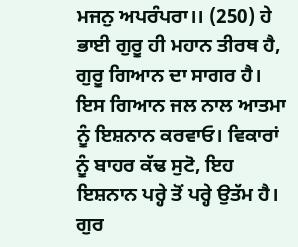ਮਜਨੁ ਅਪਰੰਪਰਾ।। (250) ਹੇ ਭਾਈ ਗੁਰੂ ਹੀ ਮਹਾਨ ਤੀਰਥ ਹੈ, ਗੁਰੂ ਗਿਆਨ ਦਾ ਸਾਗਰ ਹੈ। ਇਸ ਗਿਆਨ ਜਲ ਨਾਲ ਆਤਮਾ ਨੂੰ ਇਸ਼ਨਾਨ ਕਰਵਾਓ। ਵਿਕਾਰਾਂ ਨੂੰ ਬਾਹਰ ਕੱਢ ਸੁਟੋ, ਇਹ ਇਸ਼ਨਾਨ ਪਰ੍ਹੇ ਤੋਂ ਪਰ੍ਹੇ ਉਤੱਮ ਹੈ। ਗੁਰ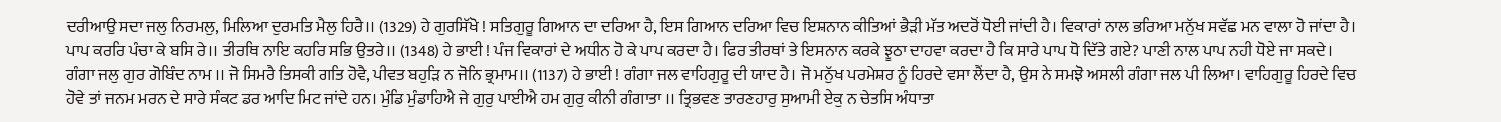ਦਰੀਆਉ ਸਦਾ ਜਲੁ ਨਿਰਮਲੁ, ਮਿਲਿਆ ਦੁਰਮਤਿ ਮੈਲੁ ਹਿਰੈ।। (1329) ਹੇ ਗੁਰਸਿੱਖੋ ! ਸਤਿਗੁਰੂ ਗਿਆਨ ਦਾ ਦਰਿਆ ਹੈ, ਇਸ ਗਿਆਨ ਦਰਿਆ ਵਿਚ ਇਸ਼ਨਾਨ ਕੀਤਿਆਂ ਭੈੜੀ ਮੱਤ ਅਦਰੋਂ ਧੋਈ ਜਾਂਦੀ ਹੈ। ਵਿਕਾਰਾਂ ਨਾਲ ਭਰਿਆ ਮਨੁੱਖ ਸਵੱਛ ਮਨ ਵਾਲਾ ਹੋ ਜਾਂਦਾ ਹੈ। ਪਾਪ ਕਰਰਿ ਪੰਚਾ ਕੇ ਬਸਿ ਰੇ।। ਤੀਰਥਿ ਨਾਇ ਕਹਰਿ ਸਭਿ ਉਤਰੇ।। (1348) ਹੇ ਭਾਈ ! ਪੰਜ ਵਿਕਾਰਾਂ ਦੇ ਅਧੀਨ ਹੋ ਕੇ ਪਾਪ ਕਰਦਾ ਹੈ। ਫਿਰ ਤੀਰਥਾਂ ਤੇ ਇਸਨਾਨ ਕਰਕੇ ਝੂਠਾ ਦਾਹਵਾ ਕਰਦਾ ਹੈ ਕਿ ਸਾਰੇ ਪਾਪ ਧੋ ਦਿੱਤੇ ਗਏ? ਪਾਣੀ ਨਾਲ ਪਾਪ ਨਹੀ ਧੋਏ ਜਾ ਸਕਦੇ। ਗੰਗਾ ਜਲੁ ਗੁਰ ਗੋਬਿੰਦ ਨਾਮ ।। ਜੋ ਸਿਮਰੈ ਤਿਸਕੀ ਗਤਿ ਹੋਵੈ, ਪੀਵਤ ਬਹੁੜਿ ਨ ਜੋਨਿ ਭ੍ਰਮਾਮ।। (1137) ਹੇ ਭਾਈ ! ਗੰਗਾ ਜਲ ਵਾਹਿਗੁਰੂ ਦੀ ਯਾਦ ਹੈ। ਜੋ ਮਨੁੱਖ ਪਰਮੇਸ਼ਰ ਨੂੰ ਹਿਰਦੇ ਵਸਾ ਲੈਂਦਾ ਹੈ, ਉਸ ਨੇ ਸਮਝੋ ਅਸਲੀ ਗੰਗਾ ਜਲ ਪੀ ਲਿਆ। ਵਾਹਿਗੁਰੂ ਹਿਰਦੇ ਵਿਚ ਹੋਵੇ ਤਾਂ ਜਨਮ ਮਰਨ ਦੇ ਸਾਰੇ ਸੰਕਟ ਡਰ ਆਦਿ ਮਿਟ ਜਾਂਦੇ ਹਨ। ਮੁੰਡਿ ਮੁੰਡਾਹਿਐ ਜੇ ਗੁਰੁ ਪਾਈਐ ਹਮ ਗੁਰੁ ਕੀਨੀ ਗੰਗਾਤਾ ।। ਤ੍ਰਿਭਵਣ ਤਾਰਣਹਾਰੁ ਸੁਆਮੀ ਏਕੁ ਨ ਚੇਤਸਿ ਅੰਧਾਤਾ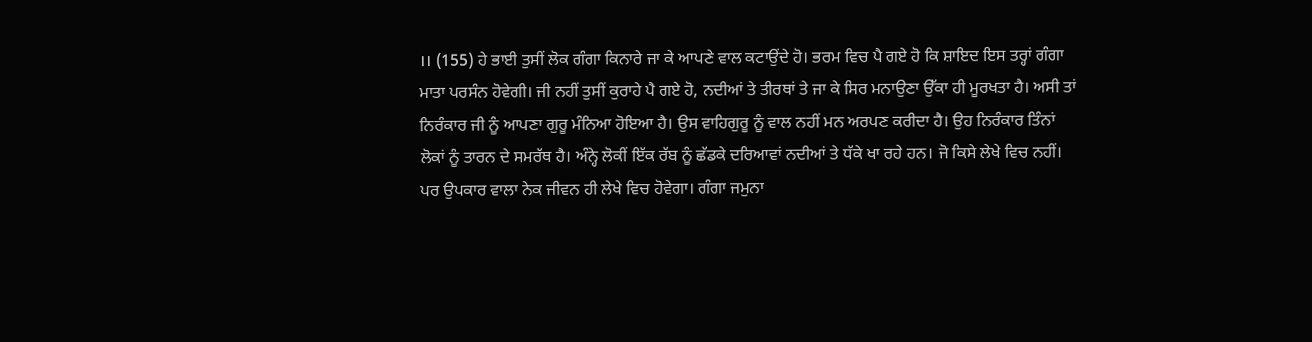।। (155) ਹੇ ਭਾਈ ਤੁਸੀਂ ਲੋਕ ਗੰਗਾ ਕਿਨਾਰੇ ਜਾ ਕੇ ਆਪਣੇ ਵਾਲ ਕਟਾਉਂਦੇ ਹੋ। ਭਰਮ ਵਿਚ ਪੈ ਗਏ ਹੋ ਕਿ ਸ਼ਾਇਦ ਇਸ ਤਰ੍ਹਾਂ ਗੰਗਾ ਮਾਤਾ ਪਰਸੰਨ ਹੋਵੇਗੀ। ਜੀ ਨਹੀਂ ਤੁਸੀਂ ਕੁਰਾਹੇ ਪੈ ਗਏ ਹੋ, ਨਦੀਆਂ ਤੇ ਤੀਰਥਾਂ ਤੇ ਜਾ ਕੇ ਸਿਰ ਮਨਾਉਣਾ ਉੱਕਾ ਹੀ ਮੂਰਖਤਾ ਹੈ। ਅਸੀ ਤਾਂ ਨਿਰੰਕਾਰ ਜੀ ਨੂੰ ਆਪਣਾ ਗੁਰੂ ਮੰਨਿਆ ਹੋਇਆ ਹੈ। ਉਸ ਵਾਹਿਗੁਰੂ ਨੂੰ ਵਾਲ ਨਹੀਂ ਮਨ ਅਰਪਣ ਕਰੀਦਾ ਹੈ। ਉਹ ਨਿਰੰਕਾਰ ਤਿੰਨਾਂ ਲੋਕਾਂ ਨੂੰ ਤਾਰਨ ਦੇ ਸਮਰੱਥ ਹੈ। ਅੰਨ੍ਹੇ ਲੋਕੀਂ ਇੱਕ ਰੱਬ ਨੂੰ ਛੱਡਕੇ ਦਰਿਆਵਾਂ ਨਦੀਆਂ ਤੇ ਧੱਕੇ ਖਾ ਰਹੇ ਹਨ। ਜੋ ਕਿਸੇ ਲੇਖੇ ਵਿਚ ਨਹੀਂ। ਪਰ ਉਪਕਾਰ ਵਾਲਾ ਨੇਕ ਜੀਵਨ ਹੀ ਲੇਖੇ ਵਿਚ ਹੋਵੇਗਾ। ਗੰਗਾ ਜਮੁਨਾ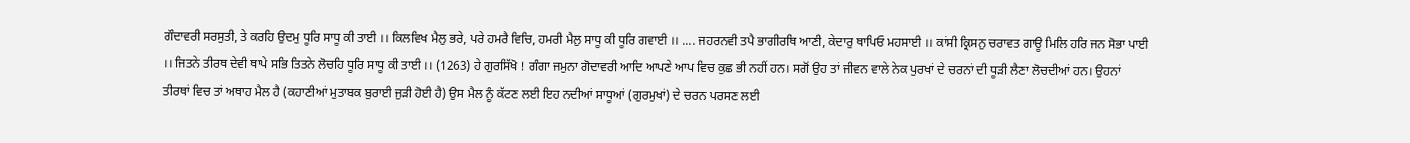ਗੌਦਾਵਰੀ ਸਰਸੁਤੀ, ਤੇ ਕਰਹਿ ਉਦਮੁ ਧੂਰਿ ਸਾਧੂ ਕੀ ਤਾਈ ।। ਕਿਲਵਿਖ ਮੈਲੁ ਭਰੇ, ਪਰੇ ਹਮਰੈ ਵਿਚਿ, ਹਮਰੀ ਮੈਲੁ ਸਾਧੂ ਕੀ ਧੂਰਿ ਗਵਾਈ ।। .... ਜਹਰਨਵੀ ਤਪੈ ਭਾਗੀਰਥਿ ਆਣੀ, ਕੇਦਾਰੁ ਥਾਪਿਓ ਮਹਸਾਈ ।। ਕਾਂਸੀ ਕ੍ਰਿਸਨੁ ਚਰਾਵਤ ਗਾਊ ਮਿਲਿ ਹਰਿ ਜਨ ਸੋਭਾ ਪਾਈ ।। ਜਿਤਨੇ ਤੀਰਥ ਦੇਵੀ ਥਾਪੇ ਸਭਿ ਤਿਤਨੇ ਲੋਚਹਿ ਧੂਰਿ ਸਾਧੂ ਕੀ ਤਾਈ ।। (1263) ਹੇ ਗੁਰਸਿੱਖੋ ! ਗੰਗਾ ਜਮੁਨਾ ਗੋਦਾਵਰੀ ਆਦਿ ਆਪਣੇ ਆਪ ਵਿਚ ਕੁਛ ਭੀ ਨਹੀਂ ਹਨ। ਸਗੋਂ ਉਹ ਤਾਂ ਜੀਵਨ ਵਾਲੇ ਨੇਕ ਪੁਰਖਾਂ ਦੇ ਚਰਨਾਂ ਦੀ ਧੂੜੀ ਲੈਣਾ ਲੋਚਦੀਆਂ ਹਨ। ਉਹਨਾਂ ਤੀਰਥਾਂ ਵਿਚ ਤਾਂ ਅਥਾਹ ਮੈਲ ਹੈ (ਕਹਾਣੀਆਂ ਮੁਤਾਬਕ ਬੁਰਾਈ ਜੁੜੀ ਹੋਈ ਹੈ) ਉਸ ਮੈਲ ਨੂੰ ਕੱਟਣ ਲਈ ਇਹ ਨਦੀਆਂ ਸਾਧੂਆਂ (ਗੁਰਮੁਖਾਂ) ਦੇ ਚਰਨ ਪਰਸਣ ਲਈ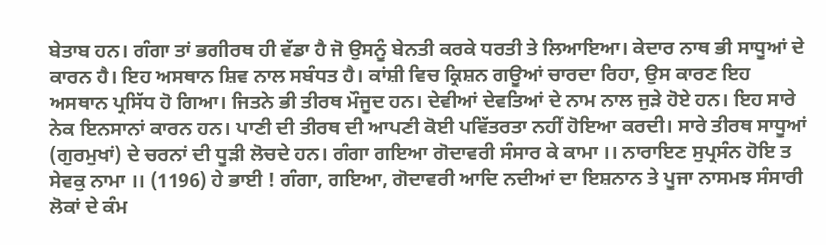ਬੇਤਾਬ ਹਨ। ਗੰਗਾ ਤਾਂ ਭਗੀਰਥ ਹੀ ਵੱਡਾ ਹੈ ਜੋ ਉਸਨੂੰ ਬੇਨਤੀ ਕਰਕੇ ਧਰਤੀ ਤੇ ਲਿਆਇਆ। ਕੇਦਾਰ ਨਾਥ ਭੀ ਸਾਧੂਆਂ ਦੇ ਕਾਰਨ ਹੈ। ਇਹ ਅਸਥਾਨ ਸ਼ਿਵ ਨਾਲ ਸਬੰਧਤ ਹੈ। ਕਾਂਸ਼ੀ ਵਿਚ ਕ੍ਰਿਸ਼ਨ ਗਊਆਂ ਚਾਰਦਾ ਰਿਹਾ, ਉਸ ਕਾਰਣ ਇਹ ਅਸਥਾਨ ਪ੍ਰਸਿੱਧ ਹੋ ਗਿਆ। ਜਿਤਨੇ ਭੀ ਤੀਰਥ ਮੌਜੂਦ ਹਨ। ਦੇਵੀਆਂ ਦੇਵਤਿਆਂ ਦੇ ਨਾਮ ਨਾਲ ਜੁੜੇ ਹੋਏ ਹਨ। ਇਹ ਸਾਰੇ ਨੇਕ ਇਨਸਾਨਾਂ ਕਾਰਨ ਹਨ। ਪਾਣੀ ਦੀ ਤੀਰਥ ਦੀ ਆਪਣੀ ਕੋਈ ਪਵਿੱਤਰਤਾ ਨਹੀਂ ਹੋਇਆ ਕਰਦੀ। ਸਾਰੇ ਤੀਰਥ ਸਾਧੂਆਂ (ਗੁਰਮੁਖਾਂ) ਦੇ ਚਰਨਾਂ ਦੀ ਧੂੜੀ ਲੋਚਦੇ ਹਨ। ਗੰਗਾ ਗਇਆ ਗੋਦਾਵਰੀ ਸੰਸਾਰ ਕੇ ਕਾਮਾ ।। ਨਾਰਾਇਣ ਸੁਪ੍ਰਸੰਨ ਹੋਇ ਤ ਸੇਵਕੁ ਨਾਮਾ ।। (1196) ਹੇ ਭਾਈ ! ਗੰਗਾ, ਗਇਆ, ਗੋਦਾਵਰੀ ਆਦਿ ਨਦੀਆਂ ਦਾ ਇਸ਼ਨਾਨ ਤੇ ਪੂਜਾ ਨਾਸਮਝ ਸੰਸਾਰੀ ਲੋਕਾਂ ਦੇ ਕੰਮ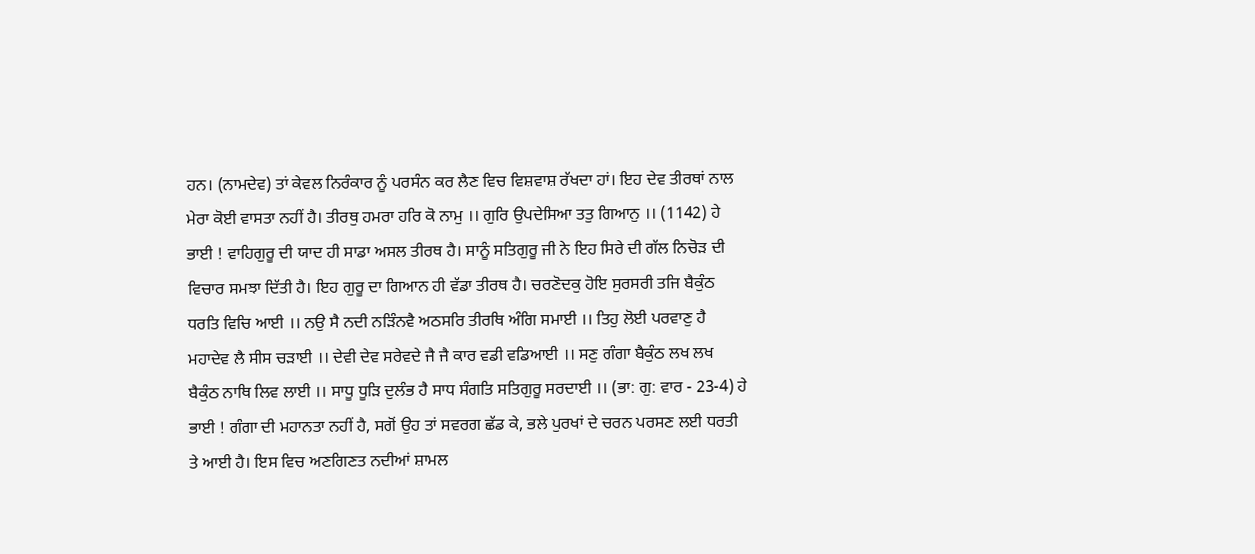ਹਨ। (ਨਾਮਦੇਵ) ਤਾਂ ਕੇਵਲ ਨਿਰੰਕਾਰ ਨੂੰ ਪਰਸੰਨ ਕਰ ਲੈਣ ਵਿਚ ਵਿਸ਼ਵਾਸ਼ ਰੱਖਦਾ ਹਾਂ। ਇਹ ਦੇਵ ਤੀਰਥਾਂ ਨਾਲ ਮੇਰਾ ਕੋਈ ਵਾਸਤਾ ਨਹੀਂ ਹੈ। ਤੀਰਥੁ ਹਮਰਾ ਹਰਿ ਕੋ ਨਾਮੁ ।। ਗੁਰਿ ਉਪਦੇਸਿਆ ਤਤੁ ਗਿਆਨੁ ।। (1142) ਹੇ ਭਾਈ ! ਵਾਹਿਗੁਰੂ ਦੀ ਯਾਦ ਹੀ ਸਾਡਾ ਅਸਲ ਤੀਰਥ ਹੈ। ਸਾਨੂੰ ਸਤਿਗੁਰੂ ਜੀ ਨੇ ਇਹ ਸਿਰੇ ਦੀ ਗੱਲ ਨਿਚੋੜ ਦੀ ਵਿਚਾਰ ਸਮਝਾ ਦਿੱਤੀ ਹੈ। ਇਹ ਗੁਰੂ ਦਾ ਗਿਆਨ ਹੀ ਵੱਡਾ ਤੀਰਥ ਹੈ। ਚਰਣੋਦਕੁ ਹੋਇ ਸੁਰਸਰੀ ਤਜਿ ਬੈਕੁੰਠ ਧਰਤਿ ਵਿਚਿ ਆਈ ।। ਨਉ ਸੈ ਨਦੀ ਨੜਿੰਨਵੈ ਅਠਸਰਿ ਤੀਰਥਿ ਅੰਗਿ ਸਮਾਈ ।। ਤਿਹੁ ਲੋਈ ਪਰਵਾਣੁ ਹੈ ਮਹਾਦੇਵ ਲੈ ਸੀਸ ਚੜਾਈ ।। ਦੇਵੀ ਦੇਵ ਸਰੇਵਦੇ ਜੈ ਜੈ ਕਾਰ ਵਡੀ ਵਡਿਆਈ ।। ਸਣੁ ਗੰਗਾ ਬੈਕੁੰਠ ਲਖ ਲਖ ਬੈਕੁੰਠ ਨਾਥਿ ਲਿਵ ਲਾਈ ।। ਸਾਧੂ ਧੂੜਿ ਦੁਲੰਭ ਹੈ ਸਾਧ ਸੰਗਤਿ ਸਤਿਗੁਰੂ ਸਰਦਾਈ ।। (ਭਾ: ਗੁ: ਵਾਰ - 23-4) ਹੇ ਭਾਈ ! ਗੰਗਾ ਦੀ ਮਹਾਨਤਾ ਨਹੀਂ ਹੈ, ਸਗੋਂ ਉਹ ਤਾਂ ਸਵਰਗ ਛੱਡ ਕੇ, ਭਲੇ ਪੁਰਖਾਂ ਦੇ ਚਰਨ ਪਰਸਣ ਲਈ ਧਰਤੀ ਤੇ ਆਈ ਹੈ। ਇਸ ਵਿਚ ਅਣਗਿਣਤ ਨਦੀਆਂ ਸ਼ਾਮਲ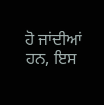ਹੋ ਜਾਂਦੀਆਂ ਹਨ, ਇਸ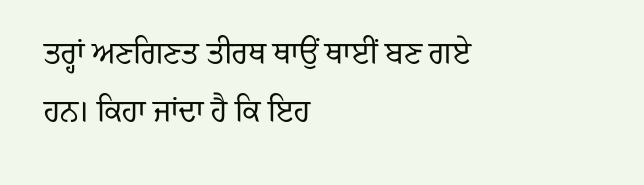ਤਰ੍ਹਾਂ ਅਣਗਿਣਤ ਤੀਰਥ ਥਾਉਂ ਥਾਈਂ ਬਣ ਗਏ ਹਨ। ਕਿਹਾ ਜਾਂਦਾ ਹੈ ਕਿ ਇਹ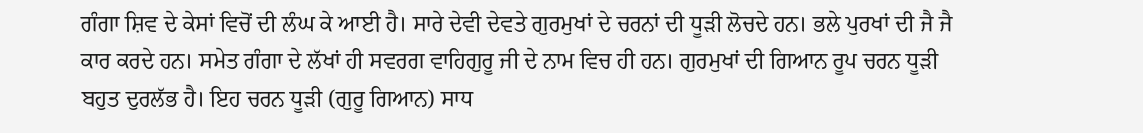ਗੰਗਾ ਸ਼ਿਵ ਦੇ ਕੇਸਾਂ ਵਿਚੋਂ ਦੀ ਲੰਘ ਕੇ ਆਈ ਹੈ। ਸਾਰੇ ਦੇਵੀ ਦੇਵਤੇ ਗੁਰਮੁਖਾਂ ਦੇ ਚਰਨਾਂ ਦੀ ਧੂੜੀ ਲੋਚਦੇ ਹਨ। ਭਲੇ ਪੁਰਖਾਂ ਦੀ ਜੈ ਜੈ ਕਾਰ ਕਰਦੇ ਹਨ। ਸਮੇਤ ਗੰਗਾ ਦੇ ਲੱਖਾਂ ਹੀ ਸਵਰਗ ਵਾਹਿਗੁਰੂ ਜੀ ਦੇ ਨਾਮ ਵਿਚ ਹੀ ਹਨ। ਗੁਰਮੁਖਾਂ ਦੀ ਗਿਆਨ ਰੂਪ ਚਰਨ ਧੂੜੀ ਬਹੁਤ ਦੁਰਲੱਭ ਹੈ। ਇਹ ਚਰਨ ਧੂੜੀ (ਗੁਰੂ ਗਿਆਨ) ਸਾਧ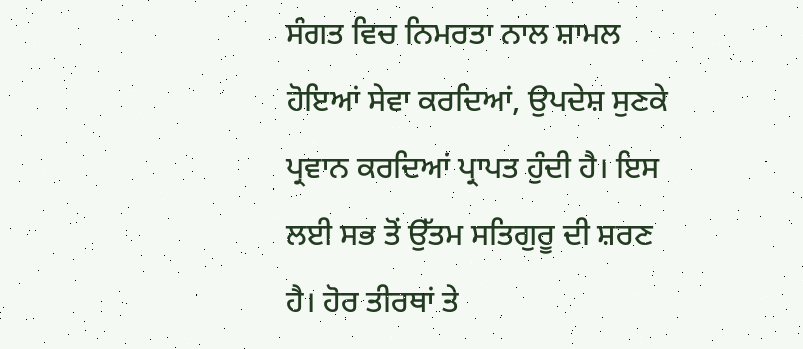ਸੰਗਤ ਵਿਚ ਨਿਮਰਤਾ ਨਾਲ ਸ਼ਾਮਲ ਹੋਇਆਂ ਸੇਵਾ ਕਰਦਿਆਂ, ਉਪਦੇਸ਼ ਸੁਣਕੇ ਪ੍ਰਵਾਨ ਕਰਦਿਆਂ ਪ੍ਰਾਪਤ ਹੁੰਦੀ ਹੈ। ਇਸ ਲਈ ਸਭ ਤੋਂ ਉੱਤਮ ਸਤਿਗੁਰੂ ਦੀ ਸ਼ਰਣ ਹੈ। ਹੋਰ ਤੀਰਥਾਂ ਤੇ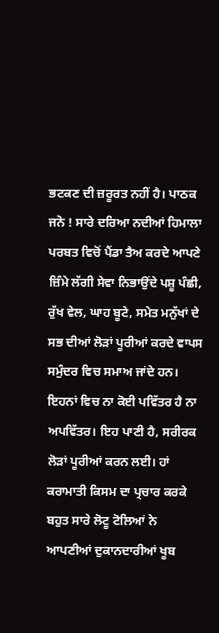ਭਟਕਣ ਦੀ ਜ਼ਰੂਰਤ ਨਹੀਂ ਹੈ। ਪਾਠਕ ਜਨੋ ! ਸਾਰੇ ਦਰਿਆ ਨਦੀਆਂ ਹਿਮਾਲਾ ਪਰਬਤ ਵਿਚੋਂ ਪੈਂਡਾ ਤੈਅ ਕਰਦੇ ਆਪਣੇ ਜ਼ਿੰਮੇ ਲੱਗੀ ਸੇਵਾ ਨਿਭਾਉਂਦੇ ਪਸ਼ੂ ਪੰਛੀ, ਰੁੱਖ ਵੇਲ, ਘਾਹ ਬੂਟੇ, ਸਮੇਤ ਮਨੁੱਖਾਂ ਦੇ ਸਭ ਦੀਆਂ ਲੋੜਾਂ ਪੂਰੀਆਂ ਕਰਦੇ ਵਾਪਸ ਸਮੁੰਦਰ ਵਿਚ ਸਮਾਅ ਜਾਂਦੇ ਹਨ। ਇਹਨਾਂ ਵਿਚ ਨਾ ਕੋਈ ਪਵਿੱਤਰ ਹੈ ਨਾ ਅਪਵਿੱਤਰ। ਇਹ ਪਾਣੀ ਹੈ, ਸਰੀਰਕ ਲੋੜਾਂ ਪੂਰੀਆਂ ਕਰਨ ਲਈ। ਹਾਂ ਕਰਾਮਾਤੀ ਕਿਸਮ ਦਾ ਪ੍ਰਚਾਰ ਕਰਕੇ ਬਹੁਤ ਸਾਰੇ ਲੋਟੂ ਟੋਲਿਆਂ ਨੇ ਆਪਣੀਆਂ ਦੁਕਾਨਦਾਰੀਆਂ ਖੂਬ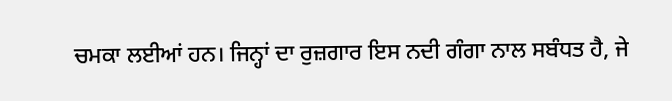ਚਮਕਾ ਲਈਆਂ ਹਨ। ਜਿਨ੍ਹਾਂ ਦਾ ਰੁਜ਼ਗਾਰ ਇਸ ਨਦੀ ਗੰਗਾ ਨਾਲ ਸਬੰਧਤ ਹੈ, ਜੇ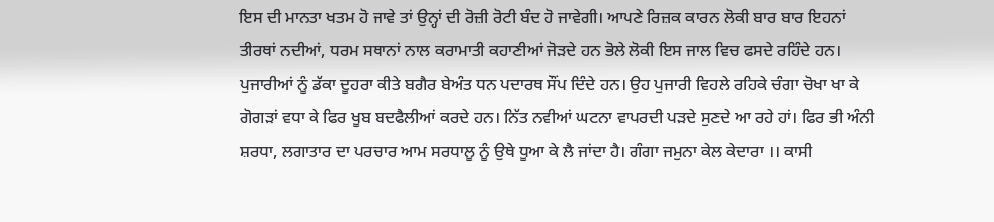ਇਸ ਦੀ ਮਾਨਤਾ ਖਤਮ ਹੋ ਜਾਵੇ ਤਾਂ ਉਨ੍ਹਾਂ ਦੀ ਰੋਜ਼ੀ ਰੋਟੀ ਬੰਦ ਹੋ ਜਾਵੇਗੀ। ਆਪਣੇ ਰਿਜ਼ਕ ਕਾਰਨ ਲੋਕੀ ਬਾਰ ਬਾਰ ਇਹਨਾਂ ਤੀਰਥਾਂ ਨਦੀਆਂ, ਧਰਮ ਸਥਾਨਾਂ ਨਾਲ ਕਰਾਮਾਤੀ ਕਹਾਣੀਆਂ ਜੋੜਦੇ ਹਨ ਭੋਲੇ ਲੋਕੀ ਇਸ ਜਾਲ ਵਿਚ ਫਸਦੇ ਰਹਿੰਦੇ ਹਨ। ਪੁਜਾਰੀਆਂ ਨੂੰ ਡੱਕਾ ਦੂਹਰਾ ਕੀਤੇ ਬਗੈਰ ਬੇਅੰਤ ਧਨ ਪਦਾਰਥ ਸੌਂਪ ਦਿੰਦੇ ਹਨ। ਉਹ ਪੁਜਾਰੀ ਵਿਹਲੇ ਰਹਿਕੇ ਚੰਗਾ ਚੋਖਾ ਖਾ ਕੇ ਗੋਗੜਾਂ ਵਧਾ ਕੇ ਫਿਰ ਖੂਬ ਬਦਫੈਲੀਆਂ ਕਰਦੇ ਹਨ। ਨਿੱਤ ਨਵੀਆਂ ਘਟਨਾ ਵਾਪਰਦੀ ਪੜਦੇ ਸੁਣਦੇ ਆ ਰਹੇ ਹਾਂ। ਫਿਰ ਭੀ ਅੰਨੀ ਸ਼ਰਧਾ, ਲਗਾਤਾਰ ਦਾ ਪਰਚਾਰ ਆਮ ਸਰਧਾਲੂ ਨੂੰ ਉਥੇ ਧੂਆ ਕੇ ਲੈ ਜਾਂਦਾ ਹੈ। ਗੰਗਾ ਜਮੁਨਾ ਕੇਲ ਕੇਦਾਰਾ ।। ਕਾਸੀ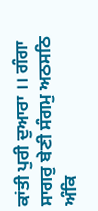ਕਾਂਤੀ ਪੁਰੀ ਦੁਆਰਾ ।। ਗੰਗਾ ਸਾਗਰੁ ਬੇਣੀ ਸੰਗਮੁ ਅਠਸਠਿ ਅੰਕਿ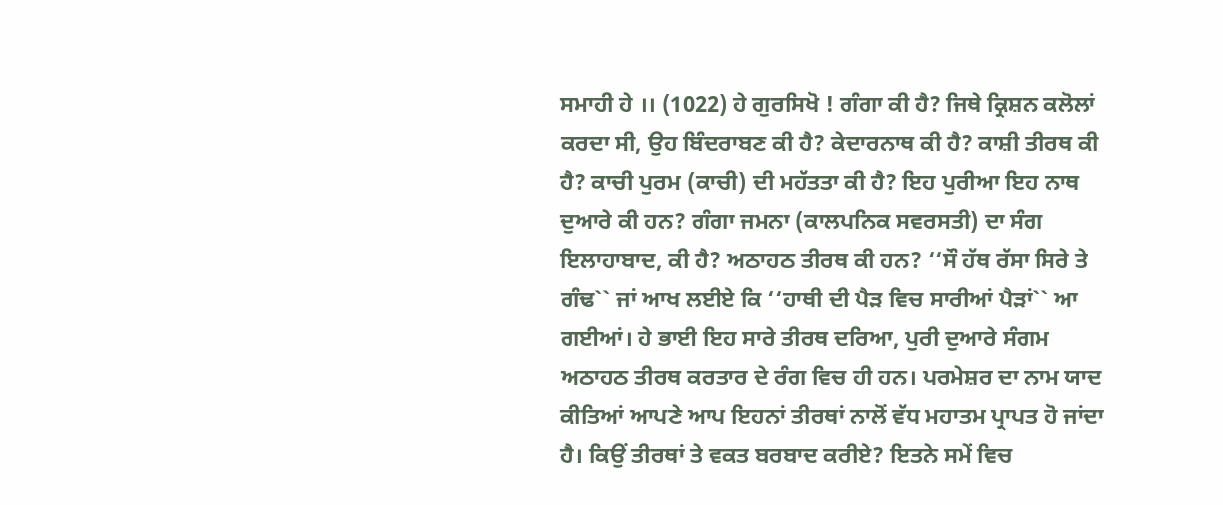ਸਮਾਹੀ ਹੇ ।। (1022) ਹੇ ਗੁਰਸਿਖੋ ! ਗੰਗਾ ਕੀ ਹੈ? ਜਿਥੇ ਕ੍ਰਿਸ਼ਨ ਕਲੋਲਾਂ ਕਰਦਾ ਸੀ, ਉਹ ਬਿੰਦਰਾਬਣ ਕੀ ਹੈ? ਕੇਦਾਰਨਾਥ ਕੀ ਹੈ? ਕਾਸ਼ੀ ਤੀਰਥ ਕੀ ਹੈ? ਕਾਚੀ ਪੁਰਮ (ਕਾਚੀ) ਦੀ ਮਹੱਤਤਾ ਕੀ ਹੈ? ਇਹ ਪੁਰੀਆ ਇਹ ਨਾਥ ਦੁਆਰੇ ਕੀ ਹਨ? ਗੰਗਾ ਜਮਨਾ (ਕਾਲਪਨਿਕ ਸਵਰਸਤੀ) ਦਾ ਸੰਗ ਇਲਾਹਾਬਾਦ, ਕੀ ਹੈ? ਅਠਾਹਠ ਤੀਰਥ ਕੀ ਹਨ? ‘‘ਸੌ ਹੱਥ ਰੱਸਾ ਸਿਰੇ ਤੇ ਗੰਢ`` ਜਾਂ ਆਖ ਲਈਏ ਕਿ ‘‘ਹਾਥੀ ਦੀ ਪੈੜ ਵਿਚ ਸਾਰੀਆਂ ਪੈੜਾਂ`` ਆ ਗਈਆਂ। ਹੇ ਭਾਈ ਇਹ ਸਾਰੇ ਤੀਰਥ ਦਰਿਆ, ਪੁਰੀ ਦੁਆਰੇ ਸੰਗਮ ਅਠਾਹਠ ਤੀਰਥ ਕਰਤਾਰ ਦੇ ਰੰਗ ਵਿਚ ਹੀ ਹਨ। ਪਰਮੇਸ਼ਰ ਦਾ ਨਾਮ ਯਾਦ ਕੀਤਿਆਂ ਆਪਣੇ ਆਪ ਇਹਨਾਂ ਤੀਰਥਾਂ ਨਾਲੋਂ ਵੱਧ ਮਹਾਤਮ ਪ੍ਰਾਪਤ ਹੋ ਜਾਂਦਾ ਹੈ। ਕਿਉਂ ਤੀਰਥਾਂ ਤੇ ਵਕਤ ਬਰਬਾਦ ਕਰੀਏ? ਇਤਨੇ ਸਮੇਂ ਵਿਚ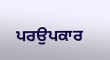ਪਰਉਪਕਾਰ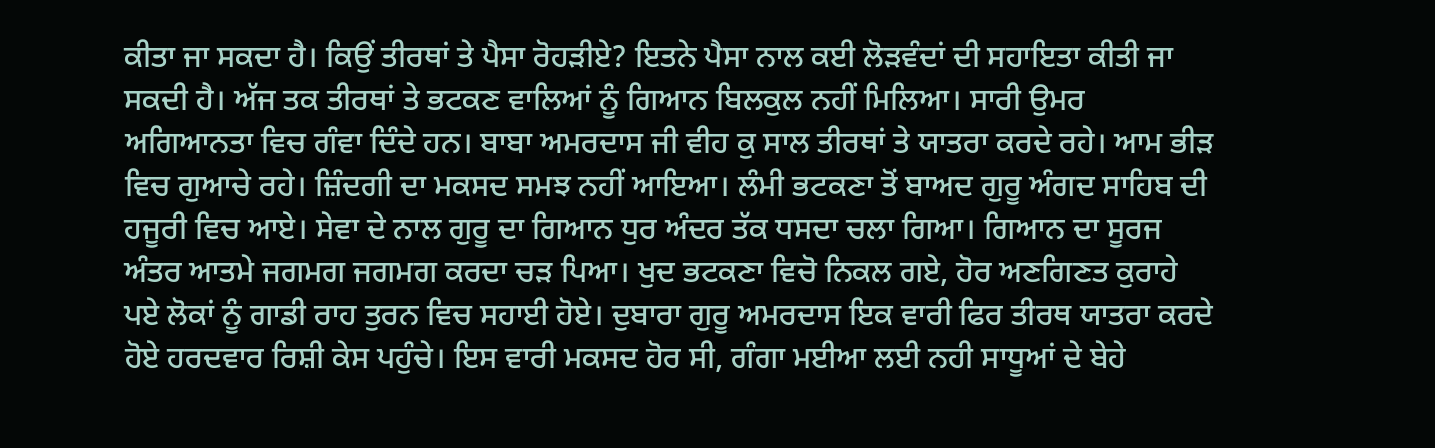ਕੀਤਾ ਜਾ ਸਕਦਾ ਹੈ। ਕਿਉਂ ਤੀਰਥਾਂ ਤੇ ਪੈਸਾ ਰੋਹੜੀਏ? ਇਤਨੇ ਪੈਸਾ ਨਾਲ ਕਈ ਲੋੜਵੰਦਾਂ ਦੀ ਸਹਾਇਤਾ ਕੀਤੀ ਜਾ ਸਕਦੀ ਹੈ। ਅੱਜ ਤਕ ਤੀਰਥਾਂ ਤੇ ਭਟਕਣ ਵਾਲਿਆਂ ਨੂੰ ਗਿਆਨ ਬਿਲਕੁਲ ਨਹੀਂ ਮਿਲਿਆ। ਸਾਰੀ ਉਮਰ ਅਗਿਆਨਤਾ ਵਿਚ ਗੰਵਾ ਦਿੰਦੇ ਹਨ। ਬਾਬਾ ਅਮਰਦਾਸ ਜੀ ਵੀਹ ਕੁ ਸਾਲ ਤੀਰਥਾਂ ਤੇ ਯਾਤਰਾ ਕਰਦੇ ਰਹੇ। ਆਮ ਭੀੜ ਵਿਚ ਗੁਆਚੇ ਰਹੇ। ਜ਼ਿੰਦਗੀ ਦਾ ਮਕਸਦ ਸਮਝ ਨਹੀਂ ਆਇਆ। ਲੰਮੀ ਭਟਕਣਾ ਤੋਂ ਬਾਅਦ ਗੁਰੂ ਅੰਗਦ ਸਾਹਿਬ ਦੀ ਹਜੂਰੀ ਵਿਚ ਆਏ। ਸੇਵਾ ਦੇ ਨਾਲ ਗੁਰੂ ਦਾ ਗਿਆਨ ਧੁਰ ਅੰਦਰ ਤੱਕ ਧਸਦਾ ਚਲਾ ਗਿਆ। ਗਿਆਨ ਦਾ ਸੂਰਜ ਅੰਤਰ ਆਤਮੇ ਜਗਮਗ ਜਗਮਗ ਕਰਦਾ ਚੜ ਪਿਆ। ਖੁਦ ਭਟਕਣਾ ਵਿਚੋ ਨਿਕਲ ਗਏ, ਹੋਰ ਅਣਗਿਣਤ ਕੁਰਾਹੇ ਪਏ ਲੋਕਾਂ ਨੂੰ ਗਾਡੀ ਰਾਹ ਤੁਰਨ ਵਿਚ ਸਹਾਈ ਹੋਏ। ਦੁਬਾਰਾ ਗੁਰੂ ਅਮਰਦਾਸ ਇਕ ਵਾਰੀ ਫਿਰ ਤੀਰਥ ਯਾਤਰਾ ਕਰਦੇ ਹੋਏ ਹਰਦਵਾਰ ਰਿਸ਼ੀ ਕੇਸ ਪਹੁੰਚੇ। ਇਸ ਵਾਰੀ ਮਕਸਦ ਹੋਰ ਸੀ, ਗੰਗਾ ਮਈਆ ਲਈ ਨਹੀ ਸਾਧੂਆਂ ਦੇ ਬੇਹੇ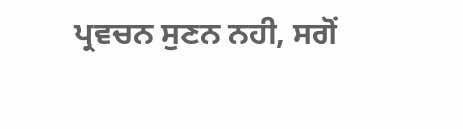ਪ੍ਰਵਚਨ ਸੁਣਨ ਨਹੀ, ਸਗੋਂ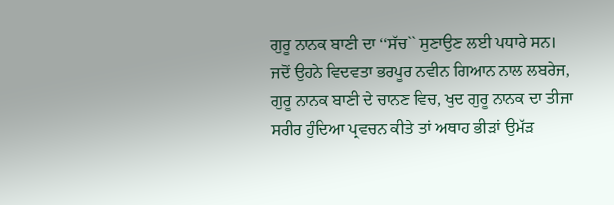ਗੁਰੂ ਨਾਨਕ ਬਾਣੀ ਦਾ ‘‘ਸੱਚ`` ਸੁਣਾਉਣ ਲਈ ਪਧਾਰੇ ਸਨ। ਜਦੋਂ ਉਹਨੇ ਵਿਦਵਤਾ ਭਰਪੂਰ ਨਵੀਨ ਗਿਆਨ ਨਾਲ ਲਬਰੇਜ, ਗੁਰੂ ਨਾਨਕ ਬਾਣੀ ਦੇ ਚਾਨਣ ਵਿਚ, ਖੁਦ ਗੁਰੂ ਨਾਨਕ ਦਾ ਤੀਜਾ ਸਰੀਰ ਹੁੰਦਿਆ ਪ੍ਰਵਚਨ ਕੀਤੇ ਤਾਂ ਅਥਾਹ ਭੀੜਾਂ ਉਮੱੜ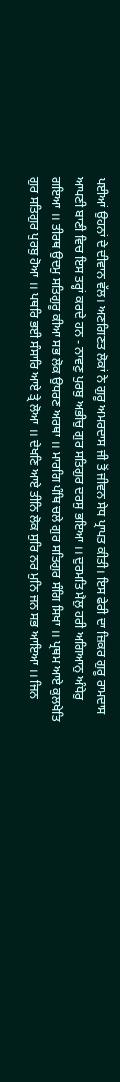ਪਈਆਂ ਉਹਨਾਂ ਦੇ ਦੀਵਾਨ ਵੱਲ। ਅਣਗਿਣਤ ਲੋਕਾਂ ਨੇ ਗੁਰੂ ਅਮਰਦਾਸ ਜੀ ਤੋਂ ਜੀਵਨ ਸੇਧ ਪ੍ਰਾਪਤ ਕੀਤੀ। ਇਸ ਫੇਰੀ ਦਾ ਜ਼ਿਕਰ ਗੁਰੂ ਰਾਮਦਾਸ ਆਪਣੀ ਬਾਣੀ ਵਿਚ ਇਸ ਤਰ੍ਹਾਂ ਕਰਦੇ ਹਨ - ਨਾਵਣੁ ਪੁਰਬੁ ਅਭੀਚੁ ਗੁਰ ਸਤਿਗੁਰ ਦਰਸੁ ਭਇਆ ।। ਦੁਰਮਤਿ ਮੈਲੁ ਹਰੀ ਅਗਿਆਨੁ ਅੰਧੇਰੁ ਗਇਆ ।। ਤੀਰਥ ਉਦਮੁ ਸਤਿਗੁਰੂ ਕੀਆ ਸਭ ਲੋਕ ਉਧਰਣ ਅਰਥਾ ।। ਮਾਰਗਿ ਪੰਥਿ ਚਲੇ ਗੁਰ ਸਤਿਗੁਰ ਸੰਗਿ ਸਿਖਾ ।। ਪ੍ਰਥਮ ਆਏ ਕੁਲਖੇਤਿ ਗੁਰ ਸਤਿਗੁਰ ਪੁਰਬੁ ਹੋਆ ।। ਪਥਰਿ ਭਈ ਸੰਸਾਰਿ ਆਏ ਤ੍ਰੇ ਲੋਆ ।। ਦੇਖਣਿ ਆਏ ਤੀਨਿ ਲੋਕ ਸੁਰਿ ਨਰ ਮੁਨਿ ਜਨ ਸਭ ਆਇਆ ।। ਜਿਨ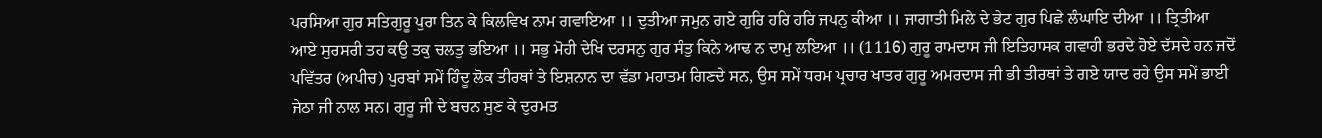ਪਰਸਿਆ ਗੁਰ ਸਤਿਗੁਰੂ ਪੁਰਾ ਤਿਨ ਕੇ ਕਿਲਵਿਖ ਨਾਮ ਗਵਾਇਆ ।। ਦੁਤੀਆ ਜਮੁਨ ਗਏ ਗੁਰਿ ਹਰਿ ਹਰਿ ਜਪਨੁ ਕੀਆ ।। ਜਾਗਾਤੀ ਮਿਲੇ ਦੇ ਭੇਟ ਗੁਰ ਪਿਛੇ ਲੰਘਾਇ ਦੀਆ ।। ਤ੍ਰਿਤੀਆ ਆਏ ਸੁਰਸਰੀ ਤਹ ਕਉ ਤਕੁ ਚਲਤੁ ਭਇਆ ।। ਸਭੁ ਮੋਹੀ ਦੇਖਿ ਦਰਸਨੁ ਗੁਰ ਸੰਤੁ ਕਿਨੇ ਆਢ ਨ ਦਾਮੁ ਲਇਆ ।। (1116) ਗੁਰੂ ਰਾਮਦਾਸ ਜੀ ਇਤਿਹਾਸਕ ਗਵਾਹੀ ਭਰਦੇ ਹੋਏ ਦੱਸਦੇ ਹਨ ਜਦੋਂ ਪਵਿੱਤਰ (ਅਪੀਚ) ਪੁਰਬਾਂ ਸਮੇਂ ਹਿੰਦੂ ਲੋਕ ਤੀਰਥਾਂ ਤੇ ਇਸ਼ਨਾਨ ਦਾ ਵੱਡਾ ਮਹਾਤਮ ਗਿਣਦੇ ਸਨ, ਉਸ ਸਮੇਂ ਧਰਮ ਪ੍ਰਚਾਰ ਖਾਤਰ ਗੁਰੂ ਅਮਰਦਾਸ ਜੀ ਭੀ ਤੀਰਥਾਂ ਤੇ ਗਏ ਯਾਦ ਰਹੇ ਉਸ ਸਮੇਂ ਭਾਈ ਜੇਠਾ ਜੀ ਨਾਲ ਸਨ। ਗੁਰੂ ਜੀ ਦੇ ਬਚਨ ਸੁਣ ਕੇ ਦੁਰਮਤ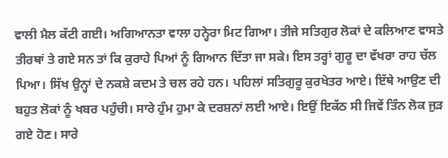ਵਾਲੀ ਮੈਲ ਕੱਟੀ ਗਈ। ਅਗਿਆਨਤਾ ਵਾਲਾ ਹਨ੍ਹੇਰਾ ਮਿਟ ਗਿਆ। ਤੀਜੇ ਸਤਿਗੁਰ ਲੋਕਾਂ ਦੇ ਕਲਿਆਣ ਵਾਸਤੇ ਤੀਰਥਾਂ ਤੇ ਗਏ ਸਨ ਤਾਂ ਕਿ ਕੁਰਾਹੇ ਪਿਆਂ ਨੂੰ ਗਿਆਨ ਦਿੱਤਾ ਜਾ ਸਕੇ। ਇਸ ਤਰ੍ਹਾਂ ਗੁਰੂ ਦਾ ਵੱਖਰਾ ਰਾਹ ਚੱਲ ਪਿਆ। ਸਿੱਖ ਉਨ੍ਹਾਂ ਦੇ ਨਕਸ਼ੇ ਕਦਮ ਤੇ ਚਲ ਰਹੇ ਹਨ। ਪਹਿਲਾਂ ਸਤਿਗੁਰੂ ਕੁਰਖੇਤਰ ਆਏ। ਇੱਥੇ ਆਉਣ ਦੀ ਬਹੁਤ ਲੋਕਾਂ ਨੂੰ ਖਬਰ ਪਹੁੰਚੀ। ਸਾਰੇ ਹੁੰਮ ਹੁਮਾ ਕੇ ਦਰਸ਼ਨਾਂ ਲਈ ਆਏ। ਇਉਂ ਇਕੱਠ ਸੀ ਜਿਵੇਂ ਤਿੰਨ ਲੋਕ ਜੁੜ ਗਏ ਹੋਣ। ਸਾਰੇ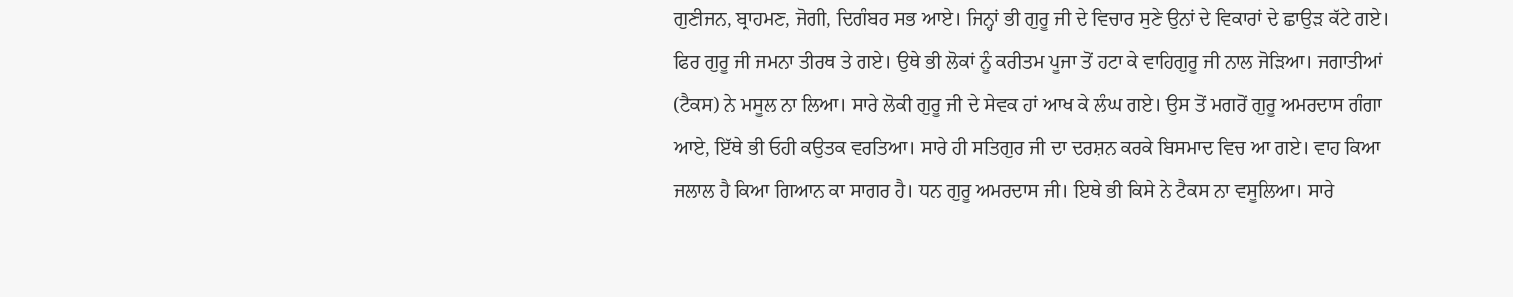ਗੁਣੀਜਨ, ਬ੍ਰਾਹਮਣ, ਜੋਗੀ, ਦਿਗੰਬਰ ਸਭ ਆਏ। ਜਿਨ੍ਹਾਂ ਭੀ ਗੁਰੂ ਜੀ ਦੇ ਵਿਚਾਰ ਸੁਣੇ ਉਨਾਂ ਦੇ ਵਿਕਾਰਾਂ ਦੇ ਛਾਉੜ ਕੱਟੇ ਗਏ। ਫਿਰ ਗੁਰੂ ਜੀ ਜਮਨਾ ਤੀਰਥ ਤੇ ਗਏ। ਉਥੇ ਭੀ ਲੋਕਾਂ ਨੂੰ ਕਰੀਤਮ ਪੂਜਾ ਤੋਂ ਹਟਾ ਕੇ ਵਾਹਿਗੁਰੂ ਜੀ ਨਾਲ ਜੋੜਿਆ। ਜਗਾਤੀਆਂ (ਟੈਕਸ) ਨੇ ਮਸੂਲ ਨਾ ਲਿਆ। ਸਾਰੇ ਲੋਕੀ ਗੁਰੂ ਜੀ ਦੇ ਸੇਵਕ ਹਾਂ ਆਖ ਕੇ ਲੰਘ ਗਏ। ਉਸ ਤੋਂ ਮਗਰੋਂ ਗੁਰੂ ਅਮਰਦਾਸ ਗੰਗਾ ਆਏ, ਇੱਥੇ ਭੀ ਓਹੀ ਕਉਤਕ ਵਰਤਿਆ। ਸਾਰੇ ਹੀ ਸਤਿਗੁਰ ਜੀ ਦਾ ਦਰਸ਼ਨ ਕਰਕੇ ਬਿਸਮਾਦ ਵਿਚ ਆ ਗਏ। ਵਾਹ ਕਿਆ ਜਲਾਲ ਹੈ ਕਿਆ ਗਿਆਨ ਕਾ ਸਾਗਰ ਹੈ। ਧਨ ਗੁਰੂ ਅਮਰਦਾਸ ਜੀ। ਇਥੇ ਭੀ ਕਿਸੇ ਨੇ ਟੈਕਸ ਨਾ ਵਸੂਲਿਆ। ਸਾਰੇ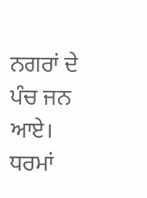ਨਗਰਾਂ ਦੇ ਪੰਚ ਜਨ ਆਏ। ਧਰਮਾਂ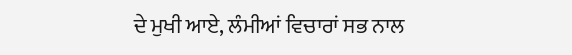ਦੇ ਮੁਖੀ ਆਏ, ਲੰਮੀਆਂ ਵਿਚਾਰਾਂ ਸਭ ਨਾਲ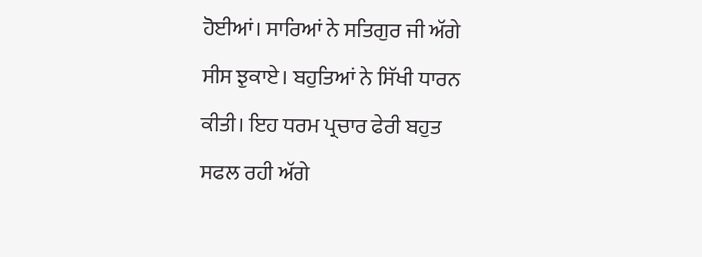ਹੋਈਆਂ। ਸਾਰਿਆਂ ਨੇ ਸਤਿਗੁਰ ਜੀ ਅੱਗੇ ਸੀਸ ਝੁਕਾਏ। ਬਹੁਤਿਆਂ ਨੇ ਸਿੱਖੀ ਧਾਰਨ ਕੀਤੀ। ਇਹ ਧਰਮ ਪ੍ਰਚਾਰ ਫੇਰੀ ਬਹੁਤ ਸਫਲ ਰਹੀ ਅੱਗੇ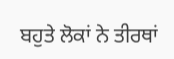ਬਹੁਤੇ ਲੋਕਾਂ ਨੇ ਤੀਰਥਾਂ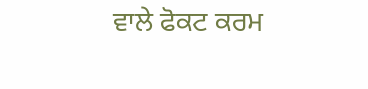ਵਾਲੇ ਫੋਕਟ ਕਰਮ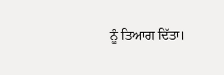ਨੂੰ ਤਿਆਗ ਦਿੱਤਾ।